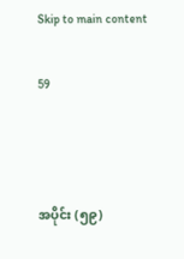Skip to main content

59



အပိုင်း (၅၉)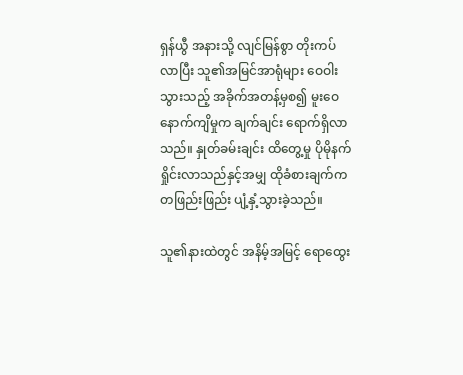ရှန်ယွီ အနားသို့ လျင်မြန်စွာ တိုးကပ်လာပြီး သူ၏အမြင်အာရုံများ ဝေဝါးသွားသည့် အခိုက်အတန့်မှစ၍ မူးဝေနောက်ကျိမှုက ချက်ချင်း ရောက်ရှိလာသည်။ နှုတ်ခမ်းချင်း ထိတွေ့မှု ပိုမိုနက်ရှိုင်းလာသည်နှင့်အမျှ ထိုခံစားချက်က တဖြည်းဖြည်း ပျံ့နှံ့သွားခဲ့သည်။

သူ၏နားထဲတွင် အနိမ့်အမြင့် ရောထွေး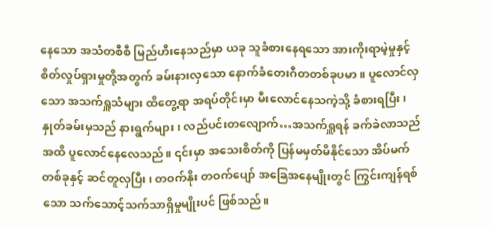နေသော အသံတစီစီ မြည်ဟီးနေသည်မှာ ယခု သူခံစားနေရသော အားကိုးရာမဲ့မှုနှင့် စိတ်လှုပ်ရှားမှုတို့အတွက် ခမ်းနားလှသော နောက်ခံတေးဂီတတစ်ခုပမာ။ ပူလောင်လှသော အသက်ရှူသံများ ထိတွေ့ရာ အရပ်တိုင်းမှာ မီးလောင်နေသကဲ့သို့ ခံစားရပြီး၊ နှုတ်ခမ်းမှသည် နားရွက်များ၊ လည်ပင်းတလျောက်…အသက်ရှူရန် ခက်ခဲလာသည်အထိ ပူလောင်နေလေသည်။ ၎င်းမှာ အသေးစိတ်ကို ပြန်မမှတ်မိနိုင်သော အိပ်မက်တစ်ခုနှင့် ဆင်တူလှပြီး၊ တဝက်နိုး တဝက်ပျော် အခြေအနေမျိုးတွင် ကြွင်းကျန်ရစ်သော သက်သောင့်သက်သာရှိမှုမျိုးပင် ဖြစ်သည်။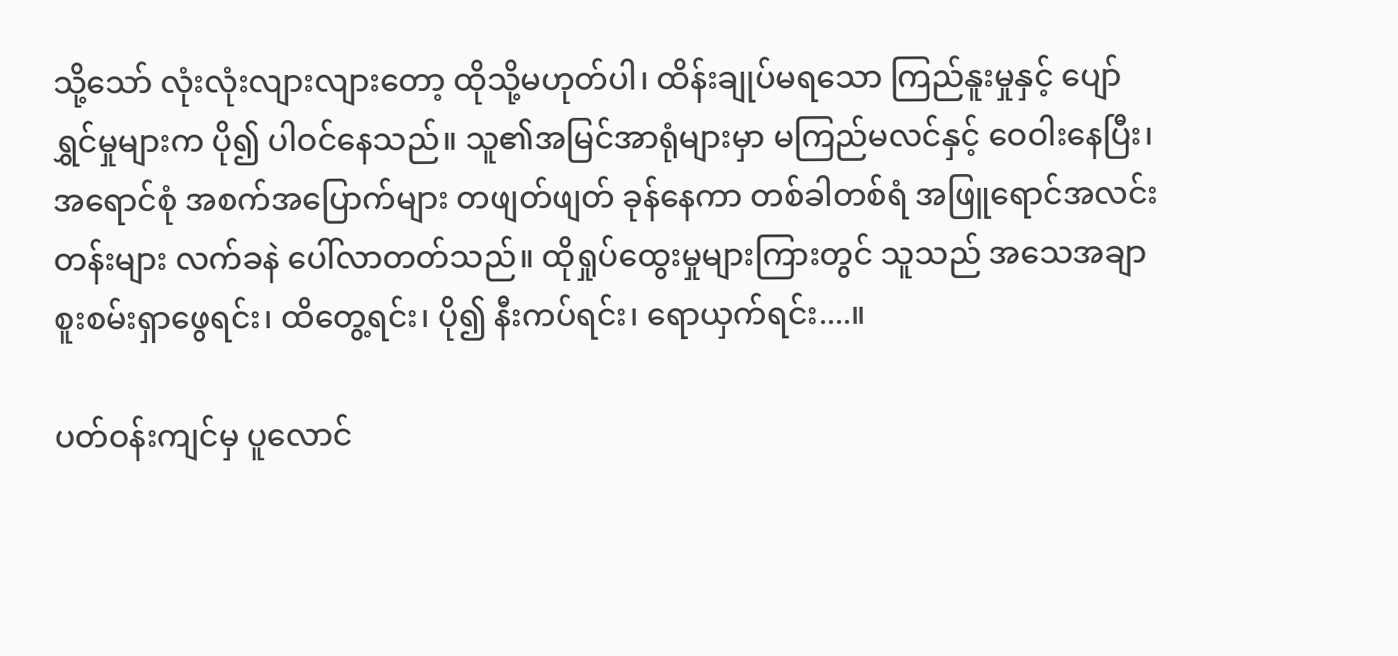သို့သော် လုံးလုံးလျားလျားတော့ ထိုသို့မဟုတ်ပါ၊ ထိန်းချုပ်မရသော ကြည်နူးမှုနှင့် ပျော်ရွှင်မှုများက ပို၍ ပါဝင်နေသည်။ သူ၏အမြင်အာရုံများမှာ မကြည်မလင်နှင့် ဝေဝါးနေပြီး၊ အရောင်စုံ အစက်အပြောက်များ တဖျတ်ဖျတ် ခုန်နေကာ တစ်ခါတစ်ရံ အဖြူရောင်အလင်းတန်းများ လက်ခနဲ ပေါ်လာတတ်သည်။ ထိုရှုပ်ထွေးမှုများကြားတွင် သူသည် အသေအချာ စူးစမ်းရှာဖွေရင်း၊ ထိတွေ့ရင်း၊ ပို၍ နီးကပ်ရင်း၊ ရောယှက်ရင်း....။

ပတ်ဝန်းကျင်မှ ပူလောင်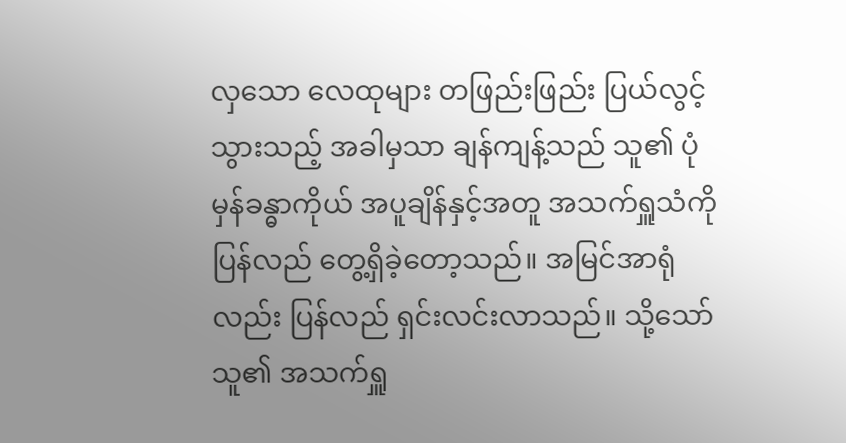လှသော လေထုများ တဖြည်းဖြည်း ပြယ်လွင့်သွားသည့် အခါမှသာ ချန်ကျန့်သည် သူ၏ ပုံမှန်ခန္ဓာကိုယ် အပူချိန်နှင့်အတူ အသက်ရှူသံကို ပြန်လည် တွေ့ရှိခဲ့တော့သည်။ အမြင်အာရုံလည်း ပြန်လည် ရှင်းလင်းလာသည်။ သို့သော် သူ၏ အသက်ရှူ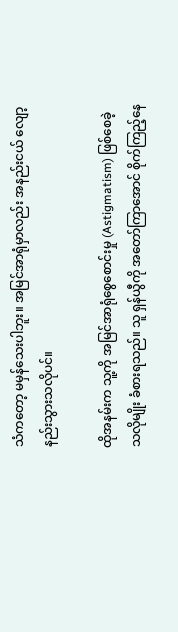သံကတော့ မမှန်သေးပါဘူး။ အမြင်အာရုံမှာလည်း အနည်းငယ် လျော့နည်းသွားသလိုပင်။

ထိုအနမ်းက သူ့ကို အမြင်အာရုံစွေစောင်းမှု (Astigmatism) ဖြစ်စေခဲ့သလိုမျိုး ခံစားရသည်။ သူ ရှန်ယွီကို အတော်ကြာအောင် စိုက်ကြည့်နေ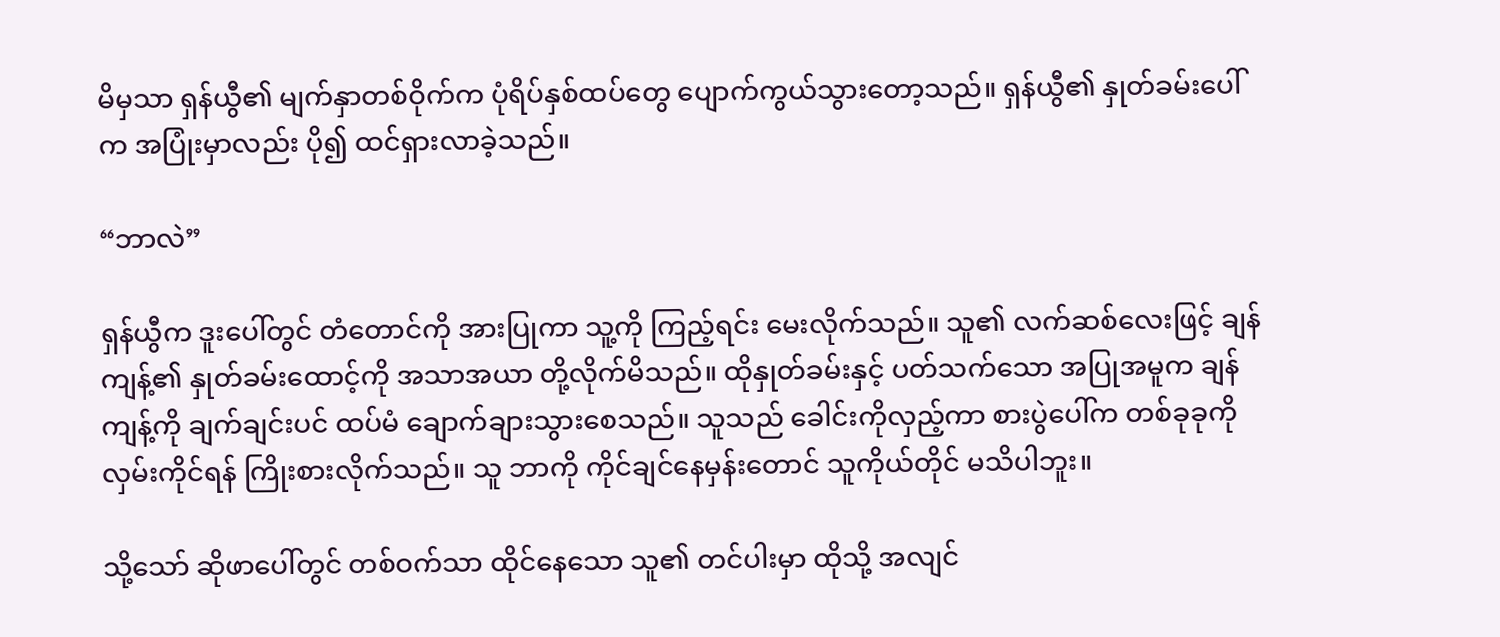မိမှသာ ရှန်ယွီ၏ မျက်နှာတစ်ဝိုက်က ပုံရိပ်နှစ်ထပ်တွေ ပျောက်ကွယ်သွားတော့သည်။ ရှန်ယွီ၏ နှုတ်ခမ်းပေါ်က အပြုံးမှာလည်း ပို၍ ထင်ရှားလာခဲ့သည်။

“ဘာလဲ”

ရှန်ယွီက ဒူးပေါ်တွင် တံတောင်ကို အားပြုကာ သူ့ကို ကြည့်ရင်း မေးလိုက်သည်။ သူ၏ လက်ဆစ်လေးဖြင့် ချန်ကျန့်၏ နှုတ်ခမ်းထောင့်ကို အသာအယာ တို့လိုက်မိသည်။ ထိုနှုတ်ခမ်းနှင့် ပတ်သက်သော အပြုအမူက ချန်ကျန့်ကို ချက်ချင်းပင် ထပ်မံ ချောက်ချားသွားစေသည်။ သူသည် ခေါင်းကိုလှည့်ကာ စားပွဲပေါ်က တစ်ခုခုကို လှမ်းကိုင်ရန် ကြိုးစားလိုက်သည်။ သူ ဘာကို ကိုင်ချင်နေမှန်းတောင် သူကိုယ်တိုင် မသိပါဘူး။

သို့သော် ဆိုဖာပေါ်တွင် တစ်ဝက်သာ ထိုင်နေသော သူ၏ တင်ပါးမှာ ထိုသို့ အလျင်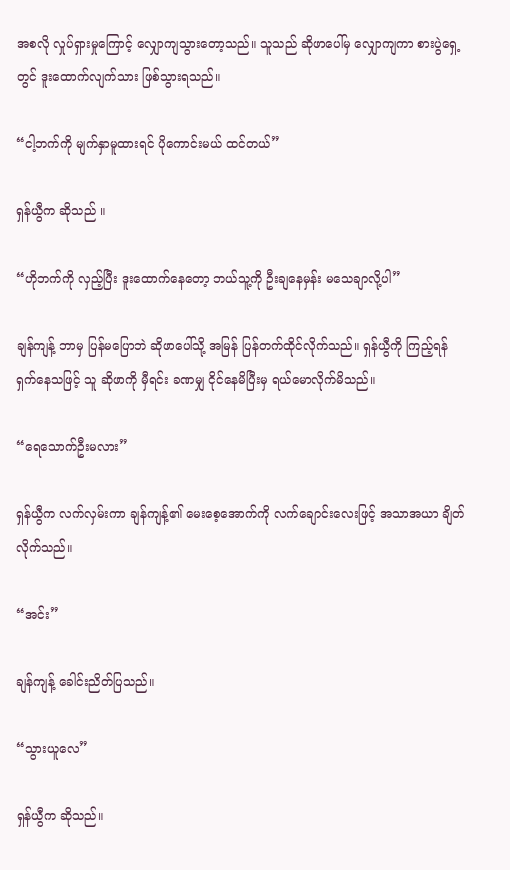အစလို လှုပ်ရှားမှုကြောင့် လျှောကျသွားတော့သည်။ သူသည် ဆိုဖာပေါ်မှ လျှောကျကာ စားပွဲရှေ့တွင် ဒူးထောက်လျက်သား ဖြစ်သွားရသည်။

“ငါ့ဘက်ကို မျက်နှာမူထားရင် ပိုကောင်းမယ် ထင်တယ်”

ရှန်ယွီက ဆိုသည် ။

“ဟိုဘက်ကို လှည့်ပြီး ဒူးထောက်နေတော့ ဘယ်သူ့ကို ဦးချနေမှန်း မသေချာလို့ပါ”

ချန်ကျန့် ဘာမှ ပြန်မပြောဘဲ ဆိုဖာပေါ်သို့ အမြန် ပြန်တက်ထိုင်လိုက်သည်။ ရှန်ယွီကို ကြည့်ရန် ရှက်နေသဖြင့် သူ ဆိုဖာကို မှီရင်း ခဏမျှ ငိုင်နေမိပြီးမှ ရယ်မောလိုက်မိသည်။

“ရေသောက်ဦးမလား”

ရှန်ယွီက လက်လှမ်းကာ ချန်ကျန့်၏ မေးစေ့အောက်ကို လက်ချောင်းလေးဖြင့် အသာအယာ ချိတ်လိုက်သည်။

“အင်း”

ချန်ကျန့် ခေါင်းညိတ်ပြသည်။

“သွားယူလေ”

ရှန်ယွီက ဆိုသည်။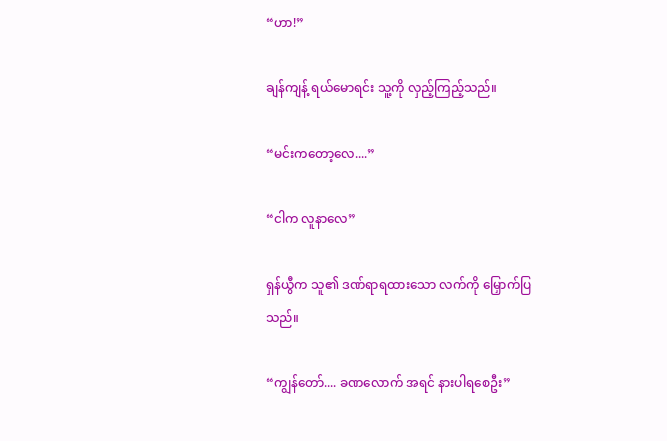“ဟာ!”

ချန်ကျန့် ရယ်မောရင်း သူ့ကို လှည့်ကြည့်သည်။

“မင်းကတော့လေ....”

“ငါက လူနာလေ”

ရှန်ယွီက သူ၏ ဒဏ်ရာရထားသော လက်ကို မြှောက်ပြသည်။

“ကျွန်တော်.... ခဏလောက် အရင် နားပါရစေဦး”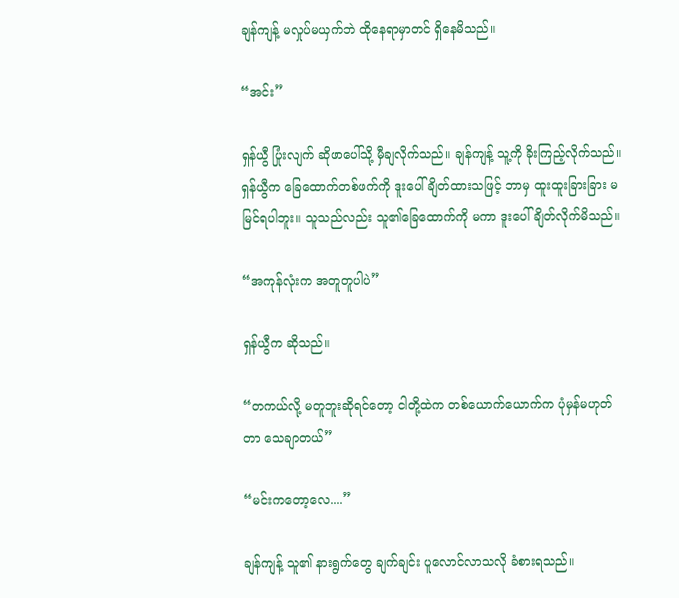ချန်ကျန့် မလှုပ်မယှက်ဘဲ ထိုနေရာမှာတင် ရှိနေမိသည်။

“အင်း”

ရှန်ယွီ ပြုံးလျက် ဆိုဖာပေါ်သို့ မှီချလိုက်သည်။ ချန်ကျန့် သူ့ကို ခိုးကြည့်လိုက်သည်။ ရှန်ယွီက ခြေထောက်တစ်ဖက်ကို ဒူးပေါ် ချိတ်ထားသဖြင့် ဘာမှ ထူးထူးခြားခြား မမြင်ရပါဘူး။ သူသည်လည်း သူ၏ခြေထောက်ကို မကာ ဒူးပေါ် ချိတ်လိုက်မိသည်။

“အကုန်လုံးက အတူတူပါပဲ”

ရှန်ယွီက ဆိုသည်။

“တကယ်လို့ မတူဘူးဆိုရင်တော့ ငါတို့ထဲက တစ်ယောက်ယောက်က ပုံမှန်မဟုတ်တာ သေချာတယ်”

“မင်းကတော့လေ....”

ချန်ကျန့် သူ၏ နားရွက်တွေ ချက်ချင်း ပူလောင်လာသလို ခံစားရသည်။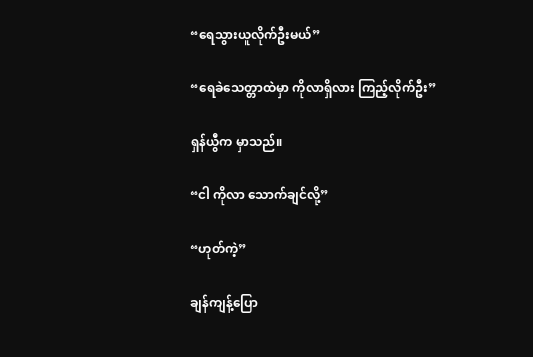“ရေသွားယူလိုက်ဦးမယ်”

“ရေခဲသေတ္တာထဲမှာ ကိုလာရှိလား ကြည့်လိုက်ဦး”

ရှန်ယွီက မှာသည်။

“ငါ ကိုလာ သောက်ချင်လို့”

“ဟုတ်ကဲ့”

ချန်ကျန့်ပြော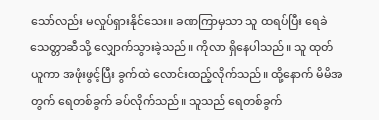သော်လည်း မလှုပ်ရှားနိုင်သေး။ ခဏကြာမှသာ သူ ထရပ်ပြီး ရေခဲသေတ္တာဆီသို့ လျှောက်သွားခဲ့သည်။ ကိုလာ ရှိနေပါသည်။ သူ ထုတ်ယူကာ အဖုံးဖွင့်ပြီး ခွက်ထဲ လောင်းထည့်လိုက်သည်။ ထို့နောက် မိမိအတွက် ရေတစ်ခွက် ခပ်လိုက်သည်။ သူသည် ရေတစ်ခွက်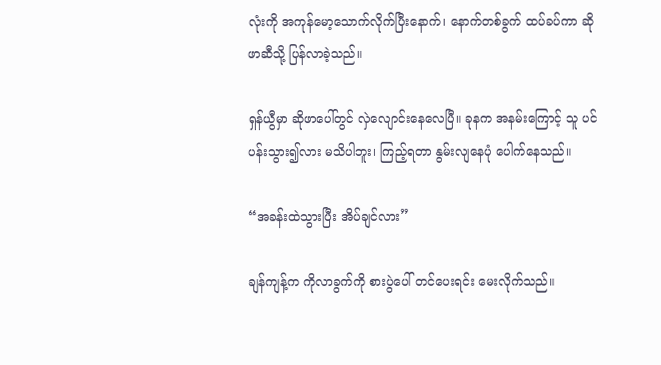လုံးကို အကုန်မော့သောက်လိုက်ပြီးနောက်၊ နောက်တစ်ခွက် ထပ်ခပ်ကာ ဆိုဖာဆီသို့ ပြန်လာခဲ့သည်။

ရှန်ယွီမှာ ဆိုဖာပေါ်တွင် လှဲလျောင်းနေလေပြီ။ ခုနက အနမ်းကြောင့် သူ ပင်ပန်းသွား၍လား မသိပါဘူး၊ ကြည့်ရတာ နွမ်းလျနေပုံ ပေါက်နေသည်။

“အခန်းထဲသွားပြီး အိပ်ချင်လား”

ချန်ကျန့်က ကိုလာခွက်ကို စားပွဲပေါ် တင်ပေးရင်း မေးလိုက်သည်။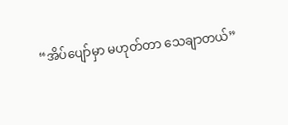“အိပ်ပျော်မှာ မဟုတ်တာ သေချာတယ်”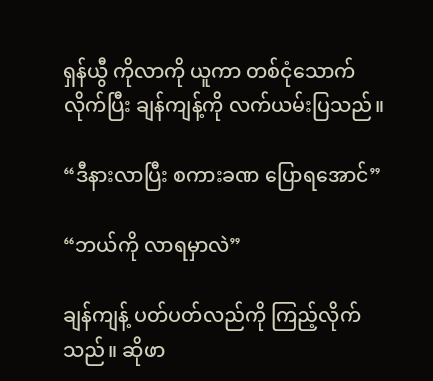ရှန်ယွီ ကိုလာကို ယူကာ တစ်ငုံသောက်လိုက်ပြီး ချန်ကျန့်ကို လက်ယမ်းပြသည်။

“ဒီနားလာပြီး စကားခဏ ပြောရအောင်”

“ဘယ်ကို လာရမှာလဲ”

ချန်ကျန့် ပတ်ပတ်လည်ကို ကြည့်လိုက်သည်။ ဆိုဖာ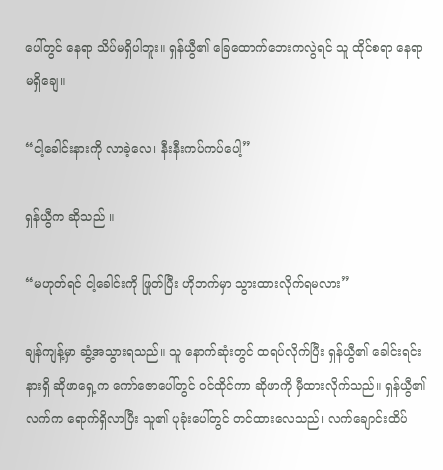ပေါ်တွင် နေရာ သိပ်မရှိပါဘူး။ ရှန်ယွီ၏ ခြေထောက်ဘေးကလွဲရင် သူ ထိုင်စရာ နေရာ မရှိချေ။

“ငါ့ခေါင်းနားကို လာခဲ့လေ၊ နီးနီးကပ်ကပ်ပေါ့”

ရှန်ယွီက ဆိုသည် ။

“မဟုတ်ရင် ငါ့ခေါင်းကို ဖြုတ်ပြီး ဟိုဘက်မှာ သွားထားလိုက်ရမလား”

ချန်ကျန့်မှာ ဆွံ့အသွားရသည်။ သူ နောက်ဆုံးတွင် ထရပ်လိုက်ပြီး ရှန်ယွီ၏ ခေါင်းရင်းနားရှိ ဆိုဖာရှေ့က ကော်ဇောပေါ်တွင် ဝင်ထိုင်ကာ ဆိုဖာကို မှီထားလိုက်သည်။ ရှန်ယွီ၏ လက်က ရောက်ရှိလာပြီး သူ၏ ပုခုံးပေါ်တွင် တင်ထားလေသည်၊ လက်ချောင်းထိပ်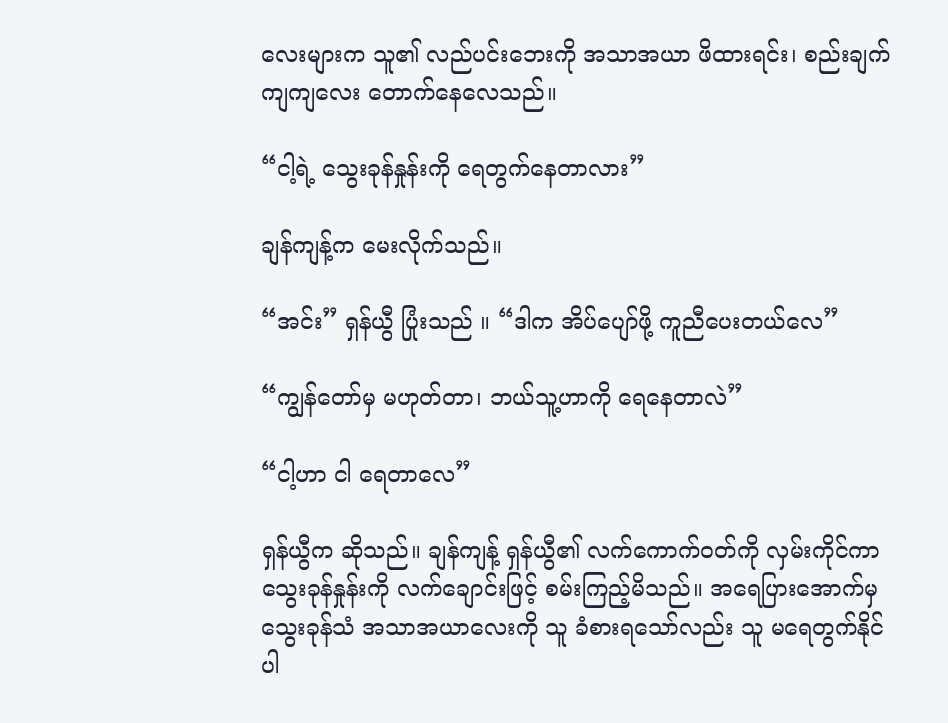လေးများက သူ၏ လည်ပင်းဘေးကို အသာအယာ ဖိထားရင်း၊ စည်းချက်ကျကျလေး တောက်နေလေသည်။

“ငါ့ရဲ့ သွေးခုန်နှုန်းကို ရေတွက်နေတာလား”

ချန်ကျန့်က မေးလိုက်သည်။

“အင်း” ရှန်ယွီ ပြုံးသည် ။ “ဒါက အိပ်ပျော်ဖို့ ကူညီပေးတယ်လေ”

“ကျွန်တော်မှ မဟုတ်တာ၊ ဘယ်သူ့ဟာကို ရေနေတာလဲ”

“ငါ့ဟာ ငါ ရေတာလေ”

ရှန်ယွီက ဆိုသည်။ ချန်ကျန့် ရှန်ယွီ၏ လက်ကောက်ဝတ်ကို လှမ်းကိုင်ကာ သွေးခုန်နှုန်းကို လက်ချောင်းဖြင့် စမ်းကြည့်မိသည်။ အရေပြားအောက်မှ သွေးခုန်သံ အသာအယာလေးကို သူ ခံစားရသော်လည်း သူ မရေတွက်နိုင်ပါ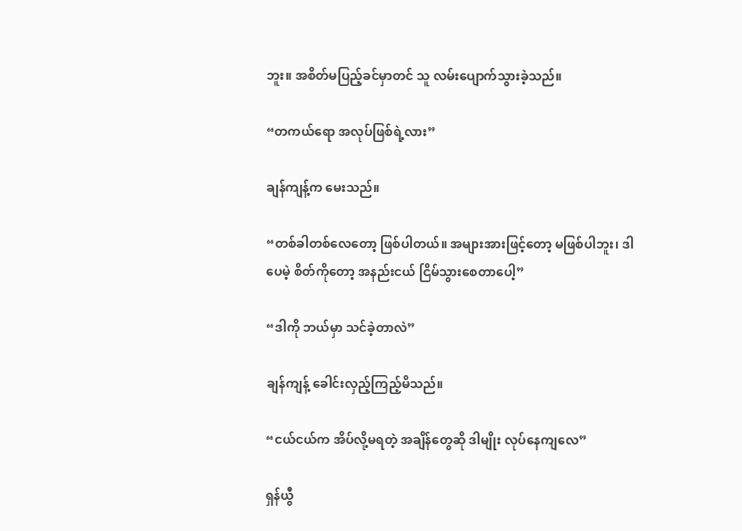ဘူး။ အစိတ်မပြည့်ခင်မှာတင် သူ လမ်းပျောက်သွားခဲ့သည်။

“တကယ်ရော အလုပ်ဖြစ်ရဲ့လား”

ချန်ကျန့်က မေးသည်။

“တစ်ခါတစ်လေတော့ ဖြစ်ပါတယ်။ အများအားဖြင့်တော့ မဖြစ်ပါဘူး၊ ဒါပေမဲ့ စိတ်ကိုတော့ အနည်းငယ် ငြိမ်သွားစေတာပေါ့”

“ဒါကို ဘယ်မှာ သင်ခဲ့တာလဲ”

ချန်ကျန့် ခေါင်းလှည့်ကြည့်မိသည်။

“ငယ်ငယ်က အိပ်လို့မရတဲ့ အချိန်တွေဆို ဒါမျိုး လုပ်နေကျလေ”

ရှန်ယွီ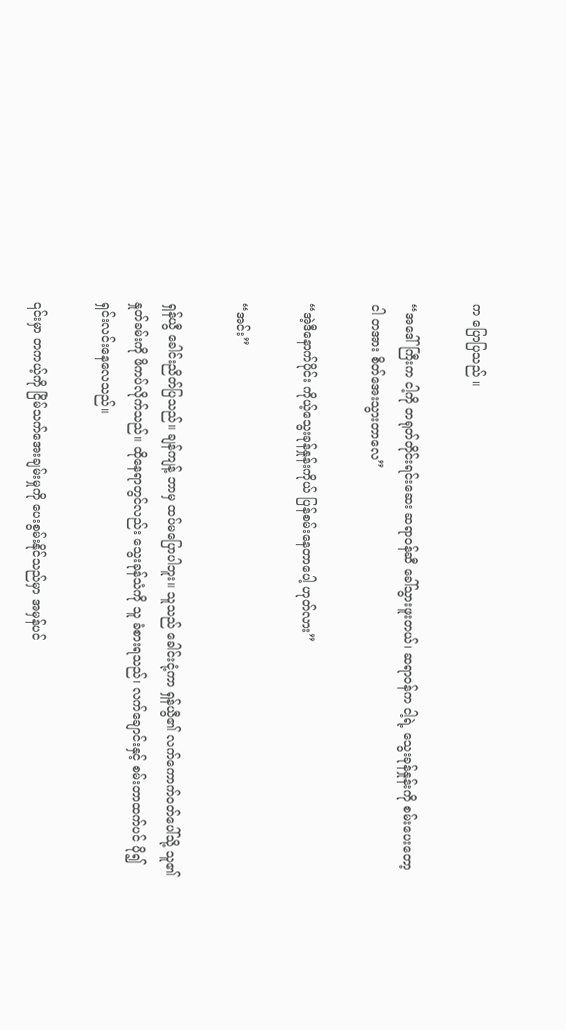က ပြောပြသည် ။

“အဒေါ်ကြီးက ငါ့ကို တရုတ်တိုင်းရင်းဆေး ဆရာဝန်ဆီ ခေါ်သွားဖူးတယ်၊ ဆရာဝန်က ငါ့ရဲ့ သွေးခုန်နှုန်းကို စမ်းပေးတော့ ငါ တအား စိတ်အေးသွားတာလေ”

“အဲ့ဒီနောက်ပိုင်း ကိုယ့်သွေးခုန်နှုန်းကိုယ် ပြန်စမ်းနေတာပေါ့ ဟုတ်လား”

“အင်း”

ရှန်ယွီ ခေါင်းညိတ်ပြသည်။ ချန်ကျန့် ဘာမှ ထပ်မပြောပါဘူး။ သူသည် ခေါင်းငုံ့ကာ ရှန်ယွီ၏ လက်ကောက်ဝတ်ပေါ်သို့ သူ၏ နှုတ်ခမ်းကို ဖိကပ်လိုက်သည်။ ထိုနေရာတွင်လည်း သွေးခုန်သံကို သူ ခံစားရသည်၊ လက်ချောင်းနှင့် စမ်းတာထက်ပင် ပို၍ ရှင်းလင်းနေလေသည်။

၎င်းမှာ တကယ့်ကို ငြိမ်သက်အေးချမ်းမှုကို ပေးစွမ်းနိုင်သည်မှာ အမှန်ပင်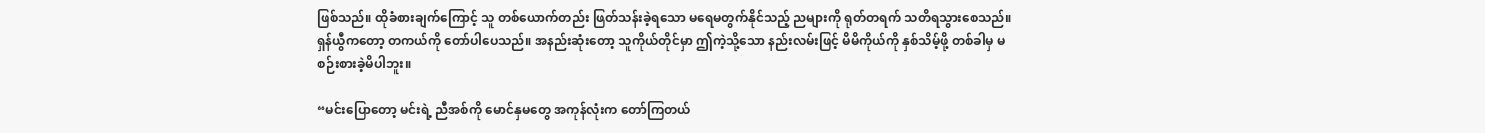ဖြစ်သည်။ ထိုခံစားချက်ကြောင့် သူ တစ်ယောက်တည်း ဖြတ်သန်းခဲ့ရသော မရေမတွက်နိုင်သည့် ညများကို ရုတ်တရက် သတိရသွားစေသည်။ ရှန်ယွီကတော့ တကယ်ကို တော်ပါပေသည်။ အနည်းဆုံးတော့ သူကိုယ်တိုင်မှာ ဤကဲ့သို့သော နည်းလမ်းဖြင့် မိမိကိုယ်ကို နှစ်သိမ့်ဖို့ တစ်ခါမှ မစဉ်းစားခဲ့မိပါဘူး။

“မင်းပြောတော့ မင်းရဲ့ ညီအစ်ကို မောင်နှမတွေ အကုန်လုံးက တော်ကြတယ်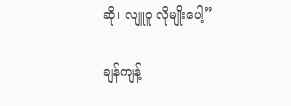ဆို၊ လျူဝူ လိုမျိုးပေါ့”

ချန်ကျန့်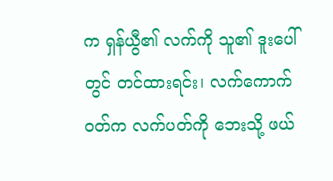က ရှန်ယွီ၏ လက်ကို သူ၏ ဒူးပေါ်တွင် တင်ထားရင်း၊ လက်ကောက်ဝတ်က လက်ပတ်ကို ဘေးသို့ ဖယ်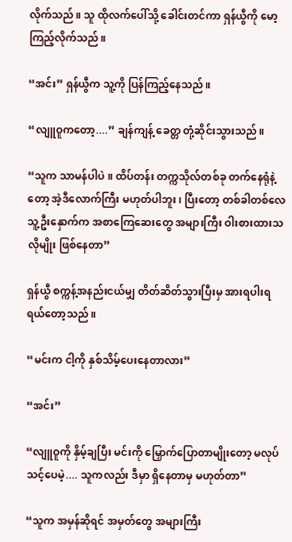လိုက်သည်။ သူ ထိုလက်ပေါ်သို့ ခေါင်းတင်ကာ ရှန်ယွီကို မော့ကြည့်လိုက်သည်။

“အင်း” ရှန်ယွီက သူ့ကို ပြန်ကြည့်နေသည်။

“လျူဝူကတော့....” ချန်ကျန့် ခေတ္တ တုံ့ဆိုင်းသွားသည်။

“သူက သာမန်ပါပဲ။ ထိပ်တန်း တက္ကသိုလ်တစ်ခု တက်နေရုံနဲ့တော့ အဲ့ဒီလောက်ကြီး မဟုတ်ပါဘူး၊ ပြီးတော့ တစ်ခါတစ်လေ သူ့ဦးနှောက်က အစာကြေဆေးတွေ အများကြီး ဝါးစားထားသလိုမျိုး ဖြစ်နေတာ”

ရှန်ယွီ စက္ကန့်အနည်းငယ်မျှ တိတ်ဆိတ်သွားပြီးမှ အားရပါးရ ရယ်တော့သည် ။

“မင်းက ငါ့ကို နှစ်သိမ့်ပေးနေတာလား”

“အင်း”

“လျူဝူကို နှိမ့်ချပြီး မင်းကို မြှောက်ပြောတာမျိုးတော့ မလုပ်သင့်ပေမဲ့.... သူကလည်း ဒီမှာ ရှိနေတာမှ မဟုတ်တာ”

“သူက အမှန်ဆိုရင် အမှတ်တွေ အများကြီး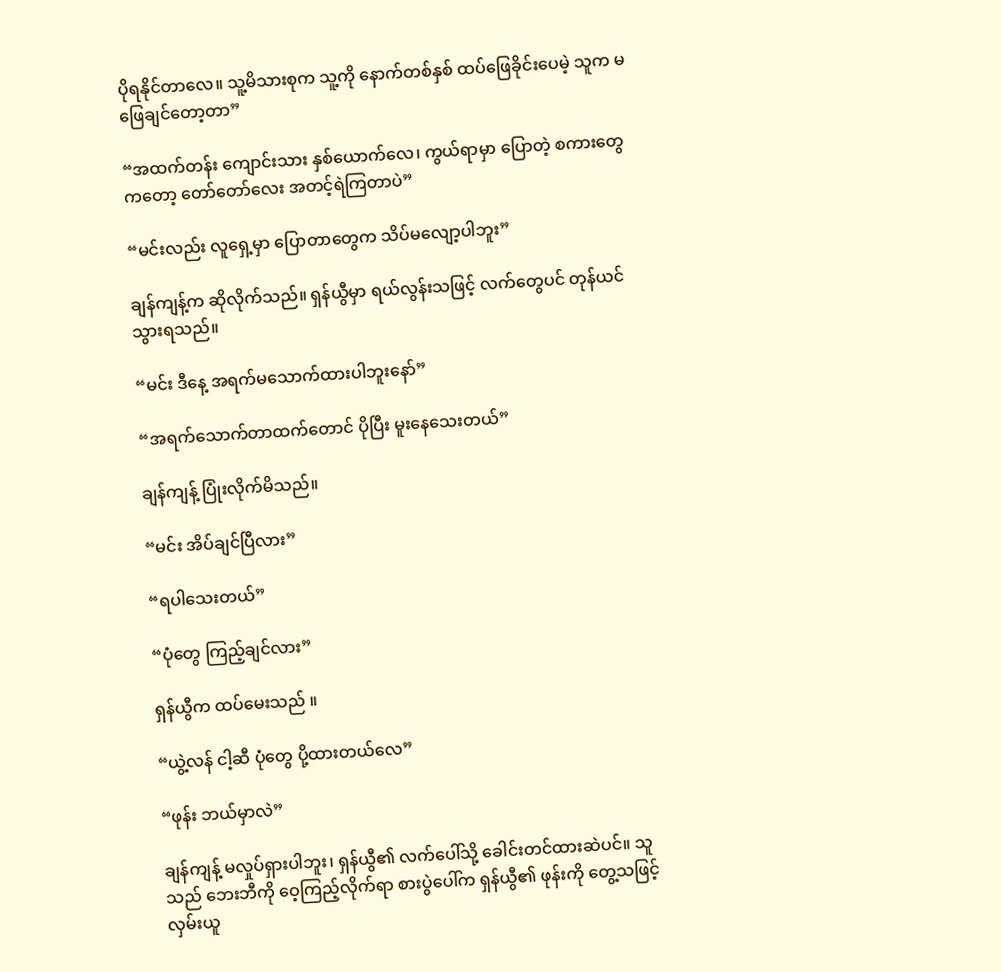ပိုရနိုင်တာလေ။ သူ့မိသားစုက သူ့ကို နောက်တစ်နှစ် ထပ်ဖြေခိုင်းပေမဲ့ သူက မဖြေချင်တော့တာ”

“အထက်တန်း ကျောင်းသား နှစ်ယောက်လေ၊ ကွယ်ရာမှာ ပြောတဲ့ စကားတွေကတော့ တော်တော်လေး အတင့်ရဲကြတာပဲ”

“မင်းလည်း လူရှေ့မှာ ပြောတာတွေက သိပ်မလျော့ပါဘူး”

ချန်ကျန့်က ဆိုလိုက်သည်။ ရှန်ယွီမှာ ရယ်လွန်းသဖြင့် လက်တွေပင် တုန်ယင်သွားရသည်။

“မင်း ဒီနေ့ အရက်မသောက်ထားပါဘူးနော်”

“အရက်သောက်တာထက်တောင် ပိုပြီး မူးနေသေးတယ်”

ချန်ကျန့် ပြုံးလိုက်မိသည်။

“မင်း အိပ်ချင်ပြီလား”

“ရပါသေးတယ်”

“ပုံတွေ ကြည့်ချင်လား”

ရှန်ယွီက ထပ်မေးသည် ။

“ယွဲ့လန် ငါ့ဆီ ပုံတွေ ပို့ထားတယ်လေ”

“ဖုန်း ဘယ်မှာလဲ”

ချန်ကျန့် မလှုပ်ရှားပါဘူး၊ ရှန်ယွီ၏ လက်ပေါ်သို့ ခေါင်းတင်ထားဆဲပင်။ သူသည် ဘေးဘီကို ဝေ့ကြည့်လိုက်ရာ စားပွဲပေါ်က ရှန်ယွီ၏ ဖုန်းကို တွေ့သဖြင့် လှမ်းယူ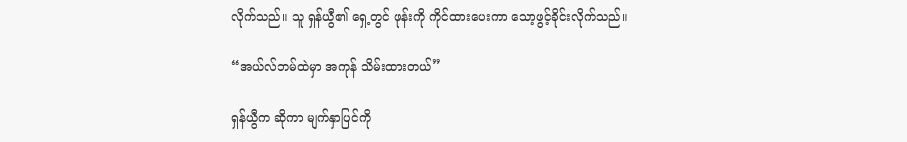လိုက်သည်။ သူ ရှန်ယွီ၏ ရှေ့တွင် ဖုန်းကို ကိုင်ထားပေးကာ သော့ဖွင့်ခိုင်းလိုက်သည်။

“အယ်လ်ဘမ်ထဲမှာ အကုန် သိမ်းထားတယ်”

ရှန်ယွီက ဆိုကာ မျက်နှာပြင်ကို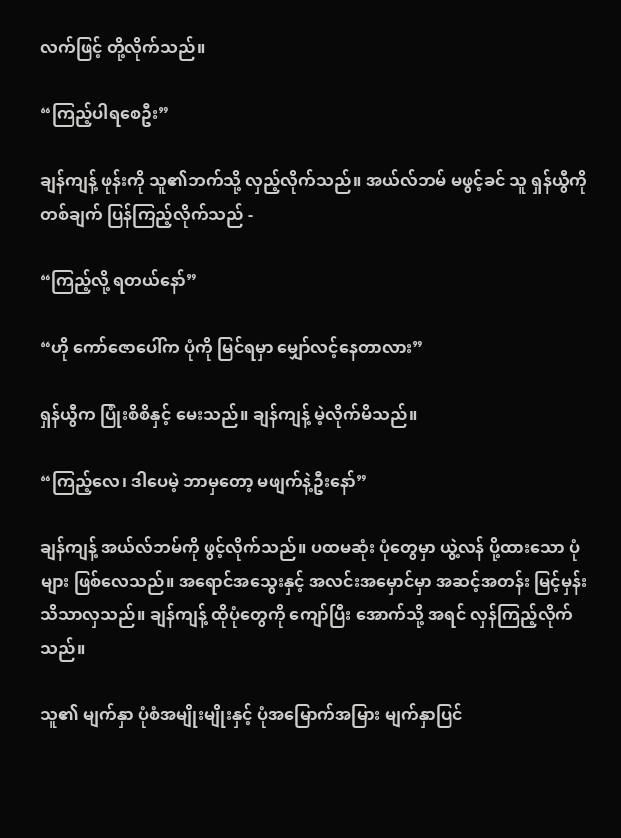လက်ဖြင့် တို့လိုက်သည်။

“ကြည့်ပါရစေဦး”

ချန်ကျန့် ဖုန်းကို သူ၏ဘက်သို့ လှည့်လိုက်သည်။ အယ်လ်ဘမ် မဖွင့်ခင် သူ ရှန်ယွီကို တစ်ချက် ပြန်ကြည့်လိုက်သည် -

“ကြည့်လို့ ရတယ်နော်”

“ဟို ကော်ဇောပေါ်က ပုံကို မြင်ရမှာ မျှော်လင့်နေတာလား”

ရှန်ယွီက ပြုံးစိစိနှင့် မေးသည်။ ချန်ကျန့် မဲ့လိုက်မိသည်။

“ကြည့်လေ၊ ဒါပေမဲ့ ဘာမှတော့ မဖျက်နဲ့ဦးနော်”

ချန်ကျန့် အယ်လ်ဘမ်ကို ဖွင့်လိုက်သည်။ ပထမဆုံး ပုံတွေမှာ ယွဲ့လန် ပို့ထားသော ပုံများ ဖြစ်လေသည်။ အရောင်အသွေးနှင့် အလင်းအမှောင်မှာ အဆင့်အတန်း မြင့်မှန်း သိသာလှသည်။ ချန်ကျန့် ထိုပုံတွေကို ကျော်ပြီး အောက်သို့ အရင် လှန်ကြည့်လိုက်သည်။

သူ၏ မျက်နှာ ပုံစံအမျိုးမျိုးနှင့် ပုံအမြောက်အမြား မျက်နှာပြင်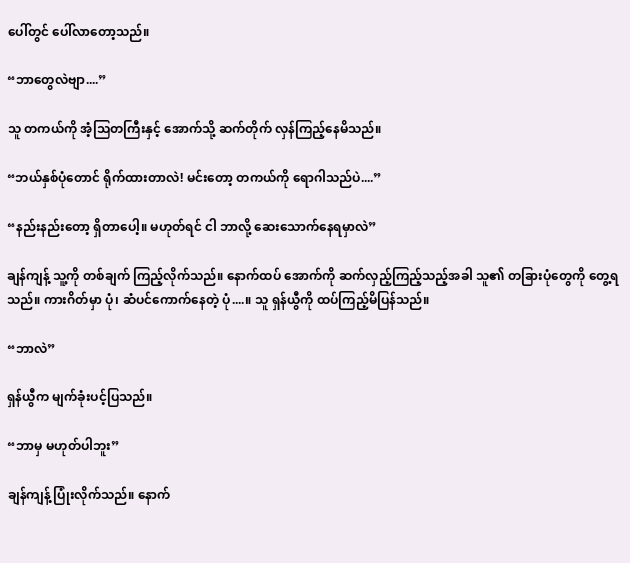ပေါ်တွင် ပေါ်လာတော့သည်။

“ဘာတွေလဲဗျာ....”

သူ တကယ်ကို အံ့သြတကြီးနှင့် အောက်သို့ ဆက်တိုက် လှန်ကြည့်နေမိသည်။

“ဘယ်နှစ်ပုံတောင် ရိုက်ထားတာလဲ! မင်းတော့ တကယ်ကို ရောဂါသည်ပဲ....”

“နည်းနည်းတော့ ရှိတာပေါ့။ မဟုတ်ရင် ငါ ဘာလို့ ဆေးသောက်နေရမှာလဲ”

ချန်ကျန့် သူ့ကို တစ်ချက် ကြည့်လိုက်သည်။ နောက်ထပ် အောက်ကို ဆက်လှည့်ကြည့်သည့်အခါ သူ၏ တခြားပုံတွေကို တွေ့ရသည်။ ကားဂိတ်မှာ ပုံ၊ ဆံပင်ကောက်နေတဲ့ ပုံ....။ သူ ရှန်ယွီကို ထပ်ကြည့်မိပြန်သည်။

“ဘာလဲ”

ရှန်ယွီက မျက်ခုံးပင့်ပြသည်။

“ဘာမှ မဟုတ်ပါဘူး”

ချန်ကျန့် ပြုံးလိုက်သည်။ နောက်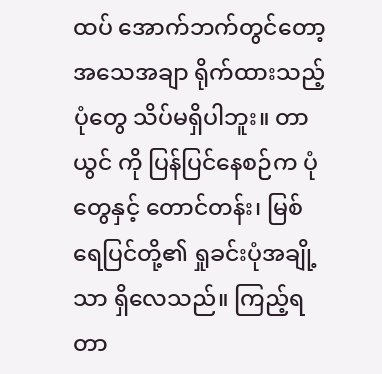ထပ် အောက်ဘက်တွင်တော့ အသေအချာ ရိုက်ထားသည့် ပုံတွေ သိပ်မရှိပါဘူး။ တာယွင် ကို ပြန်ပြင်နေစဉ်က ပုံတွေနှင့် တောင်တန်း၊ မြစ်ရေပြင်တို့၏ ရှုခင်းပုံအချို့သာ ရှိလေသည်။ ကြည့်ရတာ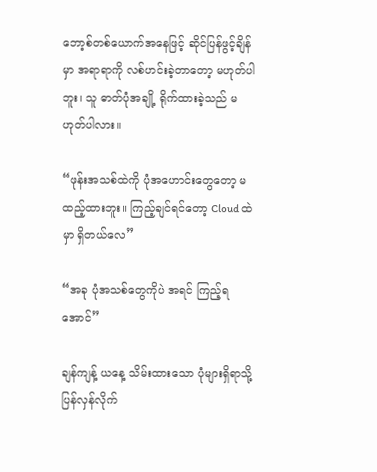ဘော့စ်တစ်ယောက်အနေဖြင့် ဆိုင်ပြန်ဖွင့်ချိန်မှာ အရာရာကို လစ်ဟင်းခဲ့တာတော့ မဟုတ်ပါဘူး၊ သူ ဓာတ်ပုံအချို့ ရိုက်ထားခဲ့သည် မဟုတ်ပါလား။

“ဖုန်းအသစ်ထဲကို ပုံအဟောင်းတွေတော့ မထည့်ထားဘူး။ ကြည့်ချင်ရင်တော့ Cloud ထဲမှာ ရှိတယ်လေ”

“အခု ပုံအသစ်တွေကိုပဲ အရင် ကြည့်ရအောင်”

ချန်ကျန့် ယနေ့ သိမ်းထားသော ပုံများရှိရာသို့ ပြန်လှန်လိုက်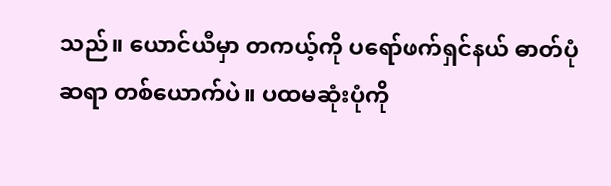သည်။ ယောင်ယီမှာ တကယ့်ကို ပရော်ဖက်ရှင်နယ် ဓာတ်ပုံဆရာ တစ်ယောက်ပဲ။ ပထမဆုံးပုံကို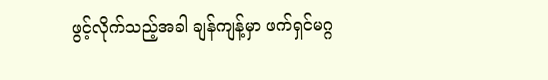ဖွင့်လိုက်သည့်အခါ ချန်ကျန့်မှာ ဖက်ရှင်မဂ္ဂ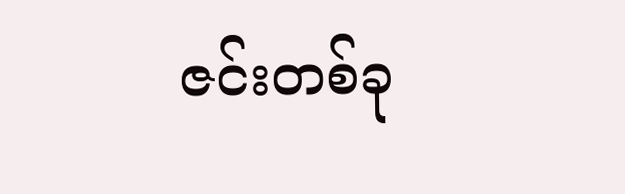ဇင်းတစ်ခု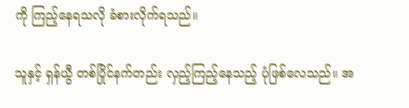ကို ကြည့်နေရသလို ခံစားလိုက်ရသည်။

သူနှင့် ရှန်ယွီ တစ်ပြိုင်နက်တည်း လှည့်ကြည့်နေသည့် ပုံဖြစ်လေသည်။ အ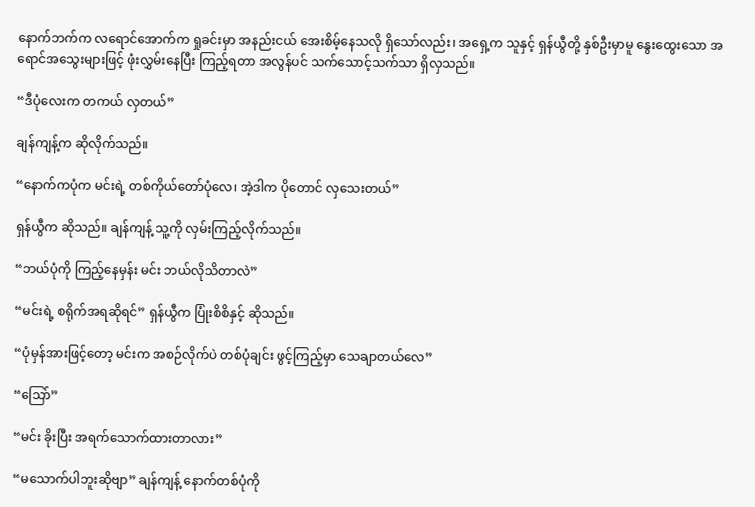နောက်ဘက်က လရောင်အောက်က ရှုခင်းမှာ အနည်းငယ် အေးစိမ့်နေသလို ရှိသော်လည်း၊ အရှေ့က သူနှင့် ရှန်ယွီတို့ နှစ်ဦးမှာမူ နွေးထွေးသော အရောင်အသွေးများဖြင့် ဖုံးလွှမ်းနေပြီး ကြည့်ရတာ အလွန်ပင် သက်သောင့်သက်သာ ရှိလှသည်။

“ဒီပုံလေးက တကယ် လှတယ်”

ချန်ကျန့်က ဆိုလိုက်သည်။

“နောက်ကပုံက မင်းရဲ့ တစ်ကိုယ်တော်ပုံလေ၊ အဲ့ဒါက ပိုတောင် လှသေးတယ်”

ရှန်ယွီက ဆိုသည်။ ချန်ကျန့် သူ့ကို လှမ်းကြည့်လိုက်သည်။

“ဘယ်ပုံကို ကြည့်နေမှန်း မင်း ဘယ်လိုသိတာလဲ”

“မင်းရဲ့ စရိုက်အရဆိုရင်” ရှန်ယွီက ပြုံးစိစိနှင့် ဆိုသည်။

“ပုံမှန်အားဖြင့်တော့ မင်းက အစဉ်လိုက်ပဲ တစ်ပုံချင်း ဖွင့်ကြည့်မှာ သေချာတယ်လေ”

“သြော်”

“မင်း ခိုးပြီး အရက်သောက်ထားတာလား”

“မသောက်ပါဘူးဆိုဗျာ” ချန်ကျန့် နောက်တစ်ပုံကို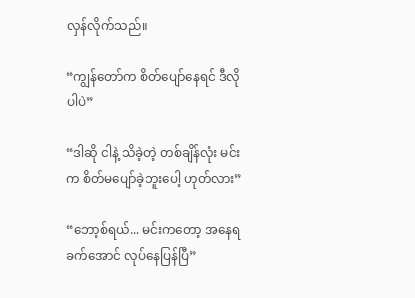လှန်လိုက်သည်။

“ကျွန်တော်က စိတ်ပျော်နေရင် ဒီလိုပါပဲ”

“ဒါဆို ငါနဲ့ သိခဲ့တဲ့ တစ်ချိန်လုံး မင်းက စိတ်မပျော်ခဲ့ဘူးပေါ့ ဟုတ်လား”

“ဘော့စ်ရယ်... မင်းကတော့ အနေရခက်အောင် လုပ်နေပြန်ပြီ”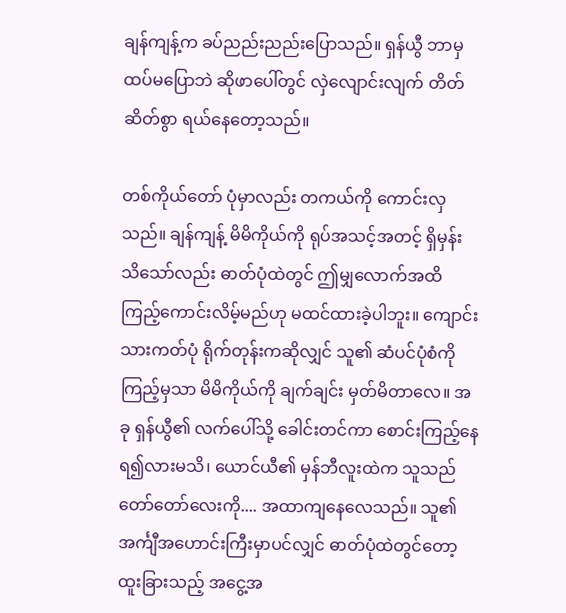ချန်ကျန့်က ခပ်ညည်းညည်းပြောသည်။ ရှန်ယွီ ဘာမှ ထပ်မပြောဘဲ ဆိုဖာပေါ်တွင် လှဲလျောင်းလျက် တိတ်ဆိတ်စွာ ရယ်နေတော့သည်။

တစ်ကိုယ်တော် ပုံမှာလည်း တကယ်ကို ကောင်းလှသည်။ ချန်ကျန့် မိမိကိုယ်ကို ရုပ်အသင့်အတင့် ရှိမှန်း သိသော်လည်း ဓာတ်ပုံထဲတွင် ဤမျှလောက်အထိ ကြည့်ကောင်းလိမ့်မည်ဟု မထင်ထားခဲ့ပါဘူး။ ကျောင်းသားကတ်ပုံ ရိုက်တုန်းကဆိုလျှင် သူ၏ ဆံပင်ပုံစံကို ကြည့်မှသာ မိမိကိုယ်ကို ချက်ချင်း မှတ်မိတာလေ။ အခု ရှန်ယွီ၏ လက်ပေါ်သို့ ခေါင်းတင်ကာ စောင်းကြည့်နေရ၍လားမသိ၊ ယောင်ယီ၏ မှန်ဘီလူးထဲက သူသည် တော်တော်လေးကို.... အထာကျနေလေသည်။ သူ၏ အင်္ကျီအဟောင်းကြီးမှာပင်လျှင် ဓာတ်ပုံထဲတွင်တော့ ထူးခြားသည့် အငွေ့အ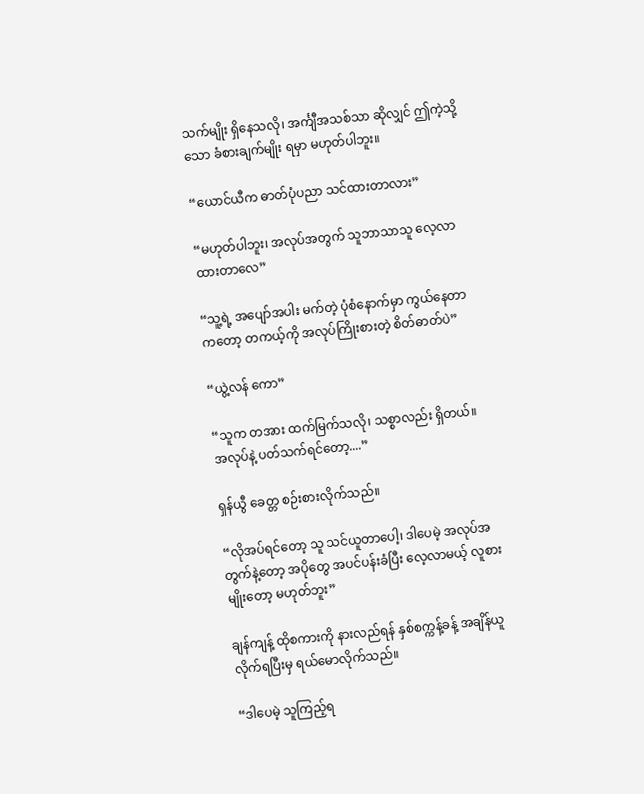သက်မျိုး ရှိနေသလို၊ အင်္ကျီအသစ်သာ ဆိုလျှင် ဤကဲ့သို့သော ခံစားချက်မျိုး ရမှာ မဟုတ်ပါဘူး။

“ယောင်ယီက ဓာတ်ပုံပညာ သင်ထားတာလား”

“မဟုတ်ပါဘူး၊ အလုပ်အတွက် သူဘာသာသူ လေ့လာထားတာလေ”

“သူ့ရဲ့ အပျော်အပါး မက်တဲ့ ပုံစံနောက်မှာ ကွယ်နေတာကတော့ တကယ့်ကို အလုပ်ကြိုးစားတဲ့ စိတ်ဓာတ်ပဲ”

“ယွဲ့လန် ကော”

“သူက တအား ထက်မြက်သလို၊ သစ္စာလည်း ရှိတယ်။ အလုပ်နဲ့ ပတ်သက်ရင်တော့....”

ရှန်ယွီ ခေတ္တ စဉ်းစားလိုက်သည်။

“လိုအပ်ရင်တော့ သူ သင်ယူတာပေါ့၊ ဒါပေမဲ့ အလုပ်အတွက်နဲ့တော့ အပိုတွေ အပင်ပန်းခံပြီး လေ့လာမယ့် လူစားမျိုးတော့ မဟုတ်ဘူး”

ချန်ကျန့် ထိုစကားကို နားလည်ရန် နှစ်စက္ကန့်ခန့် အချိန်ယူလိုက်ရပြီးမှ ရယ်မောလိုက်သည်။

“ဒါပေမဲ့ သူကြည့်ရ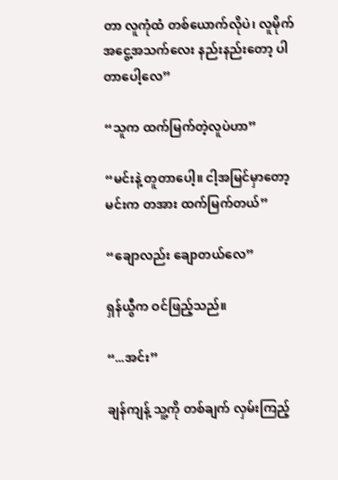တာ လူကုံထံ တစ်ယောက်လိုပဲ၊ လူမိုက် အငွေ့အသက်လေး နည်းနည်းတော့ ပါတာပေါ့လေ”

“သူက ထက်မြက်တဲ့လူပဲဟာ”

“မင်းနဲ့ တူတာပေါ့။ ငါ့အမြင်မှာတော့ မင်းက တအား ထက်မြက်တယ်”

“ချောလည်း ချောတယ်လေ”

ရှန်ယွီက ဝင်ဖြည့်သည်။

“...အင်း”

ချန်ကျန့် သူ့ကို တစ်ချက် လှမ်းကြည့်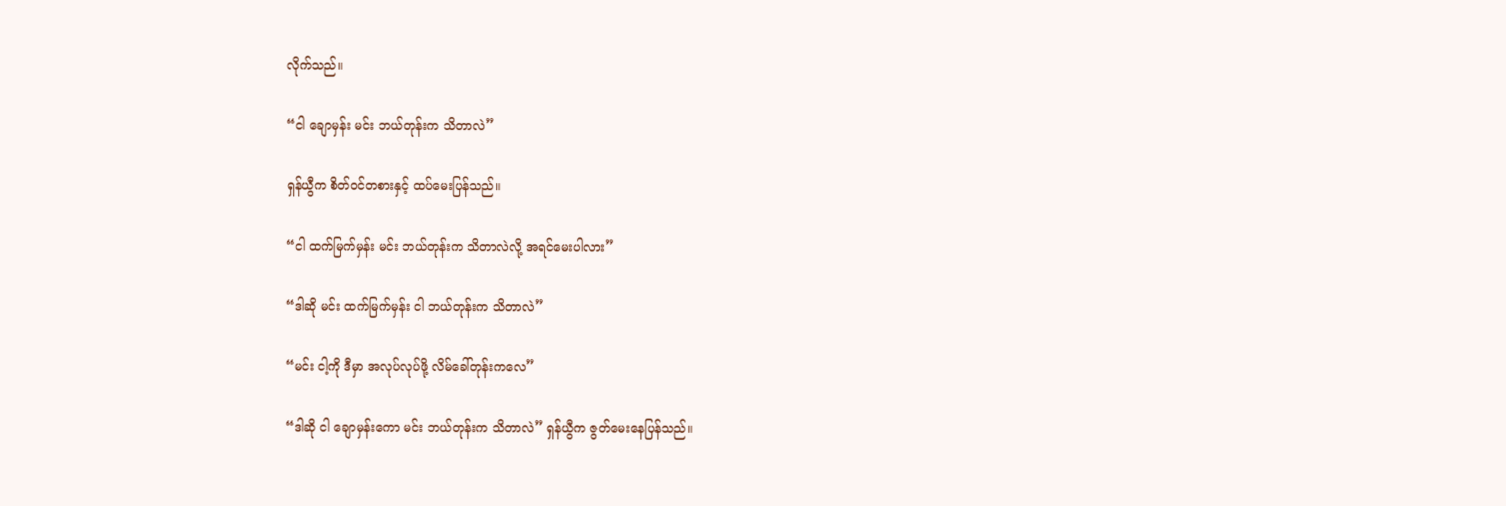လိုက်သည်။

“ငါ ချောမှန်း မင်း ဘယ်တုန်းက သိတာလဲ”

ရှန်ယွီက စိတ်ဝင်တစားနှင့် ထပ်မေးပြန်သည်။

“ငါ ထက်မြက်မှန်း မင်း ဘယ်တုန်းက သိတာလဲလို့ အရင်မေးပါလား”

“ဒါဆို မင်း ထက်မြက်မှန်း ငါ ဘယ်တုန်းက သိတာလဲ”

“မင်း ငါ့ကို ဒီမှာ အလုပ်လုပ်ဖို့ လိမ်ခေါ်တုန်းကလေ”

“ဒါဆို ငါ ချောမှန်းကော မင်း ဘယ်တုန်းက သိတာလဲ” ရှန်ယွီက ဇွတ်မေးနေပြန်သည်။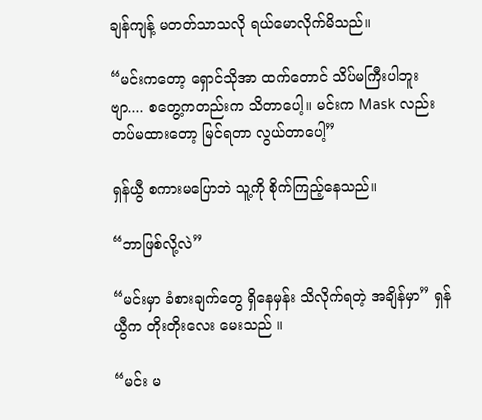ချန်ကျန့် မတတ်သာသလို ရယ်မောလိုက်မိသည်။

“မင်းကတော့ ရှောင်သိုအာ ထက်တောင် သိပ်မကြီးပါဘူးဗျာ.... စတွေ့ကတည်းက သိတာပေါ့။ မင်းက Mask လည်း တပ်မထားတော့ မြင်ရတာ လွယ်တာပေါ့”

ရှန်ယွီ စကားမပြောဘဲ သူ့ကို စိုက်ကြည့်နေသည်။

“ဘာဖြစ်လို့လဲ”

“မင်းမှာ ခံစားချက်တွေ ရှိနေမှန်း သိလိုက်ရတဲ့ အချိန်မှာ” ရှန်ယွီက တိုးတိုးလေး မေးသည် ။

“မင်း မ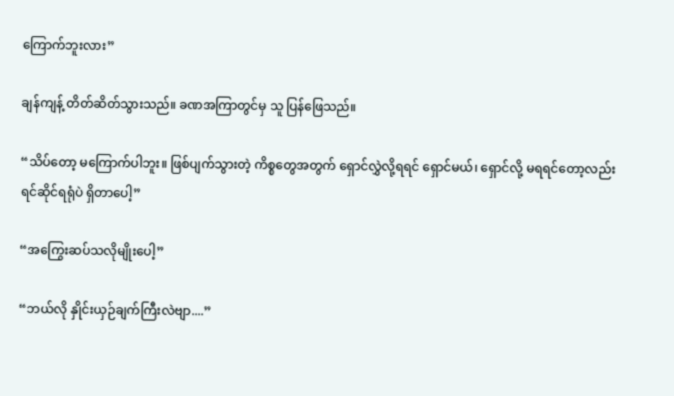ကြောက်ဘူးလား”

ချန်ကျန့် တိတ်ဆိတ်သွားသည်။ ခဏအကြာတွင်မှ သူ ပြန်ဖြေသည်။

“သိပ်တော့ မကြောက်ပါဘူး။ ဖြစ်ပျက်သွားတဲ့ ကိစ္စတွေအတွက် ရှောင်လွှဲလို့ရရင် ရှောင်မယ်၊ ရှောင်လို့ မရရင်တော့လည်း ရင်ဆိုင်ရရုံပဲ ရှိတာပေါ့”

“အကြွေးဆပ်သလိုမျိုးပေါ့”

“ဘယ်လို နှိုင်းယှဉ်ချက်ကြီးလဲဗျာ....”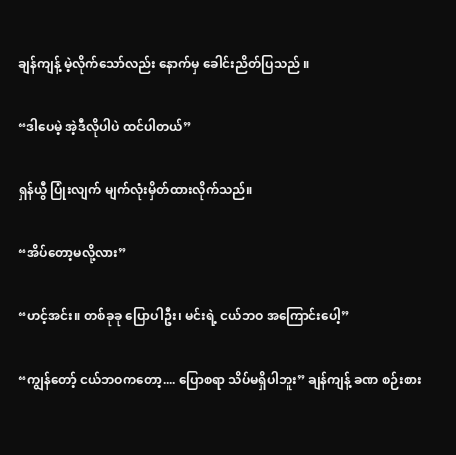ချန်ကျန့် မဲ့လိုက်သော်လည်း နောက်မှ ခေါင်းညိတ်ပြသည် ။

“ဒါပေမဲ့ အဲ့ဒီလိုပါပဲ ထင်ပါတယ်”

ရှန်ယွီ ပြုံးလျက် မျက်လုံးမှိတ်ထားလိုက်သည်။

“အိပ်တော့မလို့လား”

“ဟင့်အင်း။ တစ်ခုခု ပြောပါဦး၊ မင်းရဲ့ ငယ်ဘဝ အကြောင်းပေါ့”

“ကျွန်တော့် ငယ်ဘဝကတော့.... ပြောစရာ သိပ်မရှိပါဘူး” ချန်ကျန့် ခဏ စဉ်းစား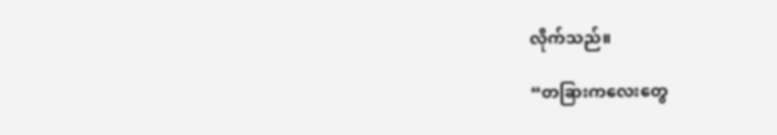လိုက်သည်။

“တခြားကလေးတွေ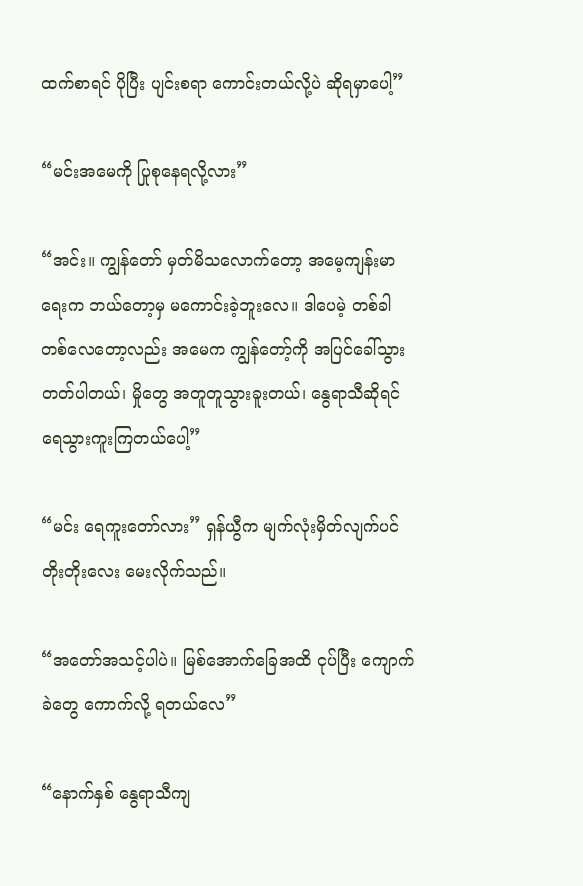ထက်စာရင် ပိုပြီး ပျင်းစရာ ကောင်းတယ်လို့ပဲ ဆိုရမှာပေါ့”

“မင်းအမေကို ပြုစုနေရလို့လား”

“အင်း။ ကျွန်တော် မှတ်မိသလောက်တော့ အမေ့ကျန်းမာရေးက ဘယ်တော့မှ မကောင်းခဲ့ဘူးလေ။ ဒါပေမဲ့ တစ်ခါတစ်လေတော့လည်း အမေက ကျွန်တော့်ကို အပြင်ခေါ်သွားတတ်ပါတယ်၊ မှိုတွေ အတူတူသွားခူးတယ်၊ နွေရာသီဆိုရင် ရေသွားကူးကြတယ်ပေါ့”

“မင်း ရေကူးတော်လား” ရှန်ယွီက မျက်လုံးမှိတ်လျက်ပင် တိုးတိုးလေး မေးလိုက်သည်။

“အတော်အသင့်ပါပဲ။ မြစ်အောက်ခြေအထိ ငုပ်ပြီး ကျောက်ခဲတွေ ကောက်လို့ ရတယ်လေ”

“နောက်နှစ် နွေရာသီကျ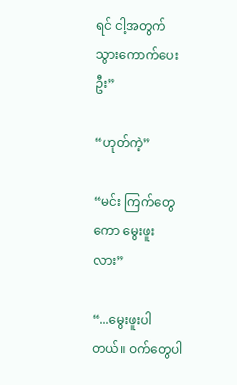ရင် ငါ့အတွက် သွားကောက်ပေးဦး”

“ဟုတ်ကဲ့”

“မင်း ကြက်တွေကော မွေးဖူးလား”

“...မွေးဖူးပါတယ်။ ဝက်တွေပါ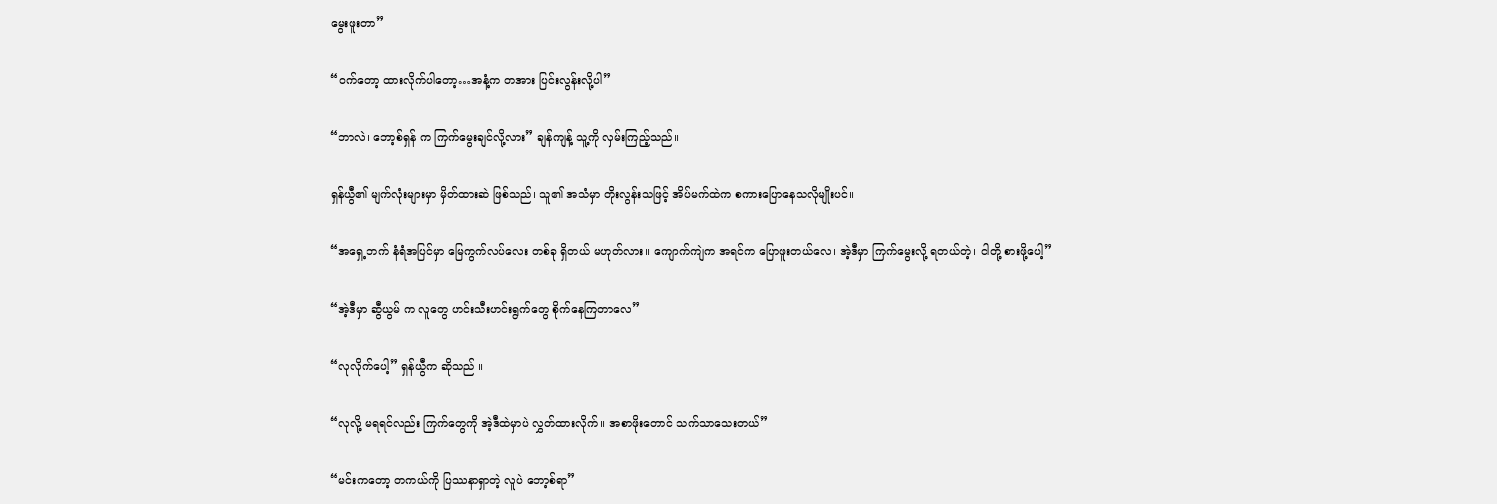မွေးဖူးတာ”

“ဝက်တော့ ထားလိုက်ပါတော့…အနံ့က တအား ပြင်းလွန်းလို့ပါ”

“ဘာလဲ၊ ဘော့စ်ရှန် က ကြက်မွေးချင်လို့လား” ချန်ကျန့် သူ့ကို လှမ်းကြည့်သည်။

ရှန်ယွီ၏ မျက်လုံးများမှာ မှိတ်ထားဆဲ ဖြစ်သည်၊ သူ၏ အသံမှာ တိုးလွန်းသဖြင့် အိပ်မက်ထဲက စကားပြောနေသလိုမျိုးပင်။

“အရှေ့ဘက် နံရံအပြင်မှာ မြေကွက်လပ်လေး တစ်ခု ရှိတယ် မဟုတ်လား။ ကျောက်ကျဲက အရင်က ပြောဖူးတယ်လေ၊ အဲ့ဒီမှာ ကြက်မွေးလို့ ရတယ်တဲ့၊ ငါတို့ စားဖို့ပေါ့”

“အဲ့ဒီမှာ ဆွီယွမ် က လူတွေ ဟင်းသီးဟင်းရွက်တွေ စိုက်နေကြတာလေ”

“လုလိုက်ပေါ့” ရှန်ယွီက ဆိုသည် ။

“လုလို့ မရရင်လည်း ကြက်တွေကို အဲ့ဒီထဲမှာပဲ လွှတ်ထားလိုက်။ အစာဖိုးတောင် သက်သာသေးတယ်”

“မင်းကတော့ တကယ်ကို ပြဿနာရှာတဲ့ လူပဲ ဘော့စ်ရာ”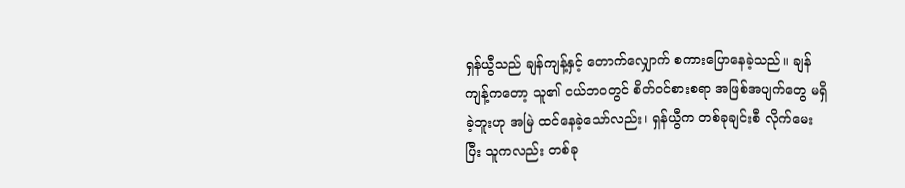ရှန်ယွီသည် ချန်ကျန့်နှင့် တောက်လျှောက် စကားပြောနေခဲ့သည်။ ချန်ကျန့်ကတော့ သူ၏ ငယ်ဘဝတွင် စိတ်ဝင်စားစရာ အဖြစ်အပျက်တွေ မရှိခဲ့ဘူးဟု အမြဲ ထင်နေခဲ့သော်လည်း၊ ရှန်ယွီက တစ်ခုချင်းစီ လိုက်မေးပြီး သူကလည်း တစ်ခု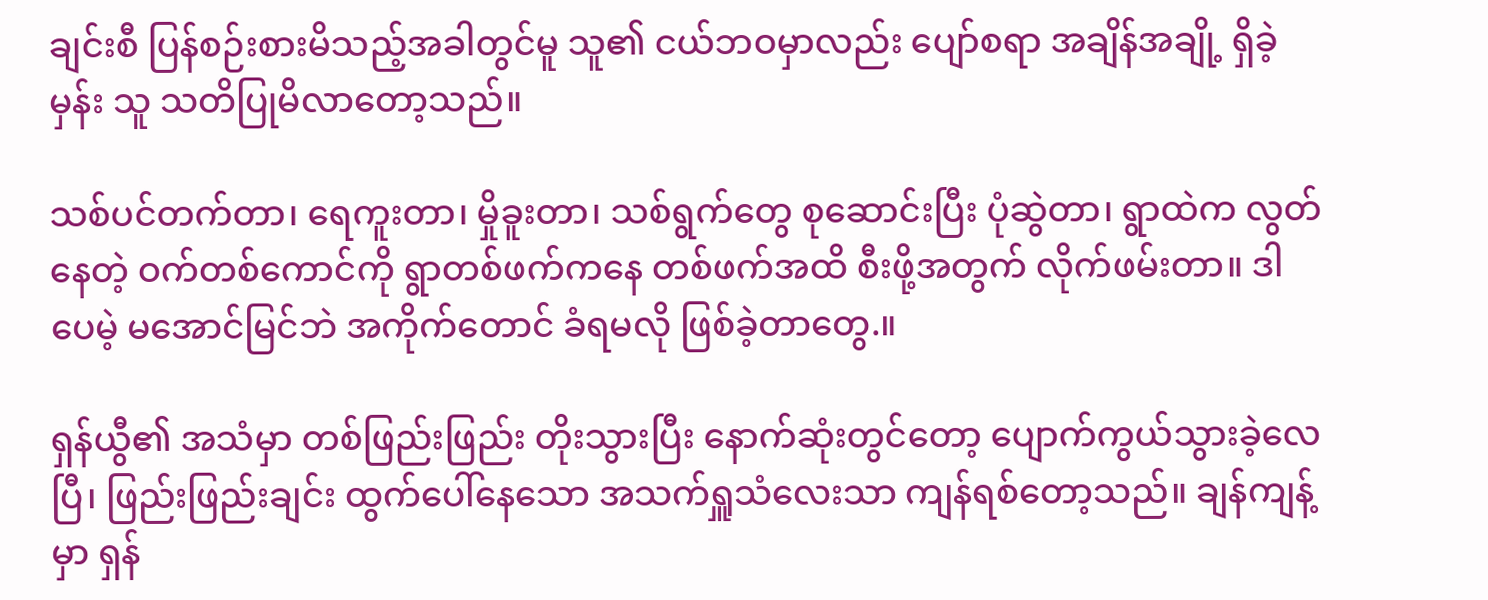ချင်းစီ ပြန်စဉ်းစားမိသည့်အခါတွင်မူ သူ၏ ငယ်ဘဝမှာလည်း ပျော်စရာ အချိန်အချို့ ရှိခဲ့မှန်း သူ သတိပြုမိလာတော့သည်။

သစ်ပင်တက်တာ၊ ရေကူးတာ၊ မှိုခူးတာ၊ သစ်ရွက်တွေ စုဆောင်းပြီး ပုံဆွဲတာ၊ ရွာထဲက လွတ်နေတဲ့ ဝက်တစ်ကောင်ကို ရွာတစ်ဖက်ကနေ တစ်ဖက်အထိ စီးဖို့အတွက် လိုက်ဖမ်းတာ။ ဒါပေမဲ့ မအောင်မြင်ဘဲ အကိုက်တောင် ခံရမလို ဖြစ်ခဲ့တာတွေ.။

ရှန်ယွီ၏ အသံမှာ တစ်ဖြည်းဖြည်း တိုးသွားပြီး နောက်ဆုံးတွင်တော့ ပျောက်ကွယ်သွားခဲ့လေပြီ၊ ဖြည်းဖြည်းချင်း ထွက်ပေါ်နေသော အသက်ရှူသံလေးသာ ကျန်ရစ်တော့သည်။ ချန်ကျန့်မှာ ရှန်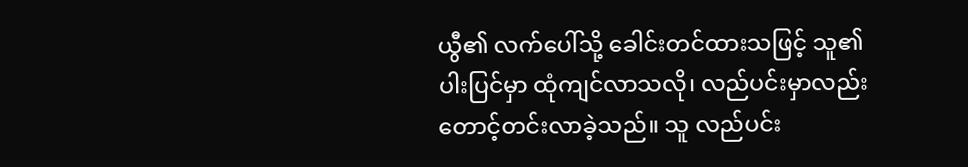ယွီ၏ လက်ပေါ်သို့ ခေါင်းတင်ထားသဖြင့် သူ၏ ပါးပြင်မှာ ထုံကျင်လာသလို၊ လည်ပင်းမှာလည်း တောင့်တင်းလာခဲ့သည်။ သူ လည်ပင်း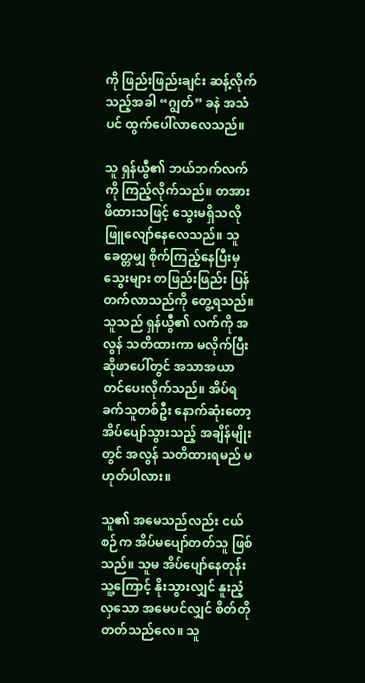ကို ဖြည်းဖြည်းချင်း ဆန့်လိုက်သည့်အခါ “ဂျွတ်” ခနဲ အသံပင် ထွက်ပေါ်လာလေသည်။

သူ ရှန်ယွီ၏ ဘယ်ဘက်လက်ကို ကြည့်လိုက်သည်။ တအား ဖိထားသဖြင့် သွေးမရှိသလို ဖြူလျော်နေလေသည်။ သူ ခေတ္တမျှ စိုက်ကြည့်နေပြီးမှ သွေးများ တဖြည်းဖြည်း ပြန်တက်လာသည်ကို တွေ့ရသည်။ သူသည် ရှန်ယွီ၏ လက်ကို အလွန် သတိထားကာ မလိုက်ပြီး ဆိုဖာပေါ်တွင် အသာအယာ တင်ပေးလိုက်သည်။ အိပ်ရခက်သူတစ်ဦး နောက်ဆုံးတော့ အိပ်ပျော်သွားသည့် အချိန်မျိုးတွင် အလွန် သတိထားရမည် မဟုတ်ပါလား။

သူ၏ အမေသည်လည်း ငယ်စဉ်က အိပ်မပျော်တတ်သူ ဖြစ်သည်။ သူမ အိပ်ပျော်နေတုန်း သူ့ကြောင့် နိုးသွားလျှင် နူးညံ့လှသော အမေပင်လျှင် စိတ်တိုတတ်သည်လေ။ သူ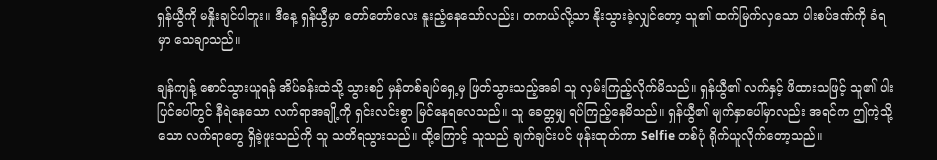ရှန်ယွီကို မနှိုးချင်ပါဘူး။ ဒီနေ့ ရှန်ယွီမှာ တော်တော်လေး နူးညံ့နေသော်လည်း၊ တကယ်လို့သာ နိုးသွားခဲ့လျှင်တော့ သူ၏ ထက်မြက်လှသော ပါးစပ်ဒဏ်ကို ခံရမှာ သေချာသည်။

ချန်ကျန့် စောင်သွားယူရန် အိပ်ခန်းထဲသို့ သွားစဉ် မှန်တစ်ချပ်ရှေ့မှ ဖြတ်သွားသည့်အခါ သူ လှမ်းကြည့်လိုက်မိသည်။ ရှန်ယွီ၏ လက်နှင့် ဖိထားသဖြင့် သူ၏ ပါးပြင်ပေါ်တွင် နီရဲနေသော လက်ရာအချို့ကို ရှင်းလင်းစွာ မြင်နေရလေသည်။ သူ ခေတ္တမျှ ရပ်ကြည့်နေမိသည်။ ရှန်ယွီ၏ မျက်နှာပေါ်မှာလည်း အရင်က ဤကဲ့သို့သော လက်ရာတွေ ရှိခဲ့ဖူးသည်ကို သူ သတိရသွားသည်။ ထို့ကြောင့် သူသည် ချက်ချင်းပင် ဖုန်းထုတ်ကာ Selfie တစ်ပုံ ရိုက်ယူလိုက်တော့သည်။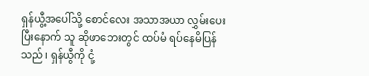ရှန်ယွီ့အပေါ်သို့ စောင်လေး အသာအယာ လွှမ်းပေးပြီးနောက် သူ ဆိုဖာဘေးတွင် ထပ်မံ ရပ်နေမိပြန်သည်၊ ရှန်ယွီကို ငုံ့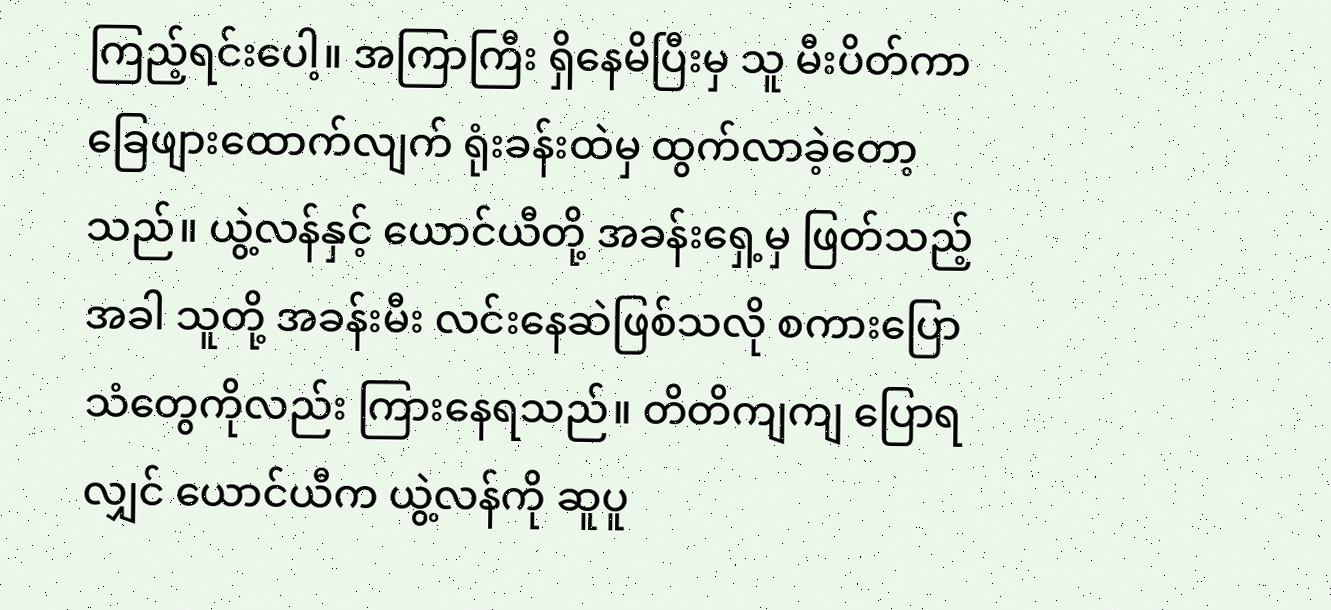ကြည့်ရင်းပေါ့။ အကြာကြီး ရှိနေမိပြီးမှ သူ မီးပိတ်ကာ ခြေဖျားထောက်လျက် ရုံးခန်းထဲမှ ထွက်လာခဲ့တော့သည်။ ယွဲ့လန်နှင့် ယောင်ယီတို့ အခန်းရှေ့မှ ဖြတ်သည့်အခါ သူတို့ အခန်းမီး လင်းနေဆဲဖြစ်သလို စကားပြောသံတွေကိုလည်း ကြားနေရသည်။ တိတိကျကျ ပြောရလျှင် ယောင်ယီက ယွဲ့လန်ကို ဆူပူ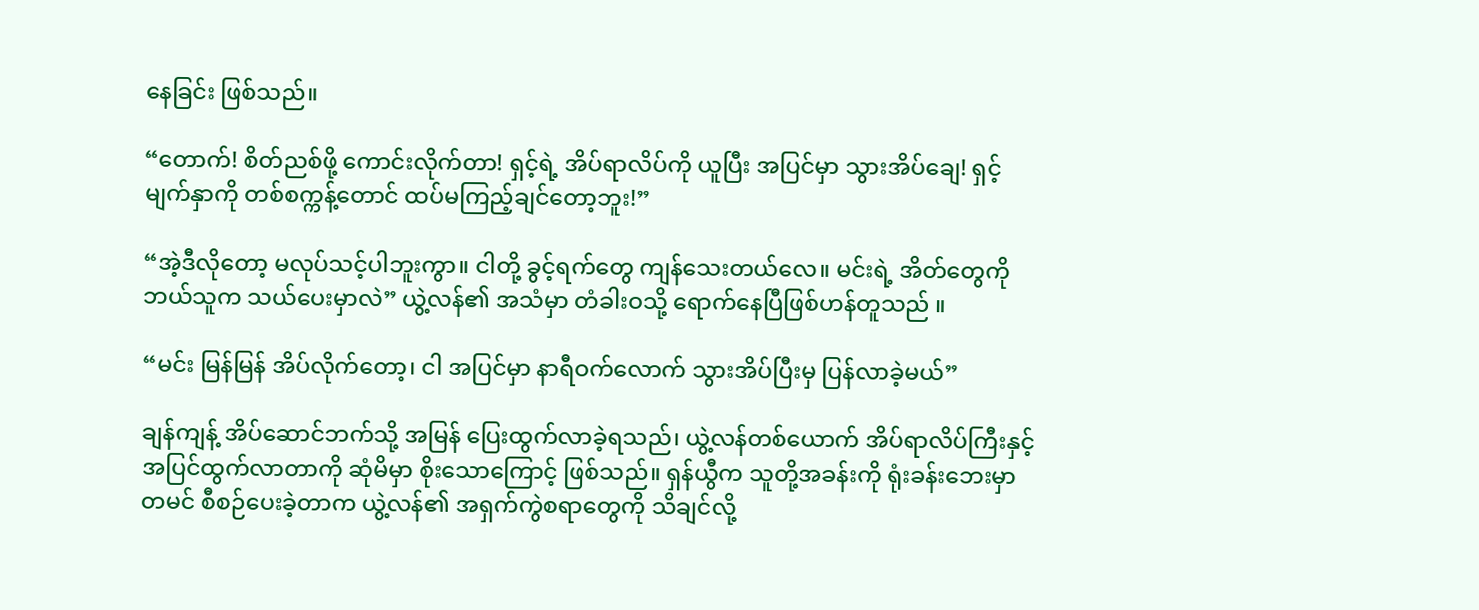နေခြင်း ဖြစ်သည်။

“တောက်! စိတ်ညစ်ဖို့ ကောင်းလိုက်တာ! ရှင့်ရဲ့ အိပ်ရာလိပ်ကို ယူပြီး အပြင်မှာ သွားအိပ်ချေ! ရှင့်မျက်နှာကို တစ်စက္ကန့်တောင် ထပ်မကြည့်ချင်တော့ဘူး!”

“အဲ့ဒီလိုတော့ မလုပ်သင့်ပါဘူးကွာ။ ငါတို့ ခွင့်ရက်တွေ ကျန်သေးတယ်လေ။ မင်းရဲ့ အိတ်တွေကို ဘယ်သူက သယ်ပေးမှာလဲ” ယွဲ့လန်၏ အသံမှာ တံခါးဝသို့ ရောက်နေပြီဖြစ်ဟန်တူသည် ။

“မင်း မြန်မြန် အိပ်လိုက်တော့၊ ငါ အပြင်မှာ နာရီဝက်လောက် သွားအိပ်ပြီးမှ ပြန်လာခဲ့မယ်”

ချန်ကျန့် အိပ်ဆောင်ဘက်သို့ အမြန် ပြေးထွက်လာခဲ့ရသည်၊ ယွဲ့လန်တစ်ယောက် အိပ်ရာလိပ်ကြီးနှင့် အပြင်ထွက်လာတာကို ဆုံမိမှာ စိုးသောကြောင့် ဖြစ်သည်။ ရှန်ယွီက သူတို့အခန်းကို ရုံးခန်းဘေးမှာ တမင် စီစဉ်ပေးခဲ့တာက ယွဲ့လန်၏ အရှက်ကွဲစရာတွေကို သိချင်လို့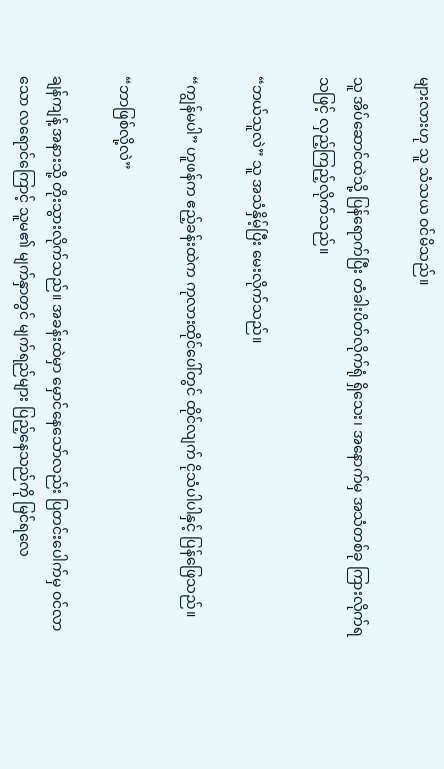များလားဟု သူ သံသယ ဝင်မိသည်။

သူ အိပ်ဆောင်ထဲသို့ ပြန်ရောက်ပြီး တံခါးပိတ်လိုက်ရုံ ရှိသေး၊ အနောက်မှ အသံတစ်ခု ကြားလိုက်ရသဖြင့် လှည့်ကြည့်လိုက်သည်။

“ဘယ်သူလဲ” သူ အသံနှိမ့်ပြီး မေးလိုက်သည်။

“ကျွန်မပါ” ဟူဖန်က ဧည့်ခန်းထဲက ကုလားထိုင်ပေါ်တွင် ထိုင်လျက် ငိုသံပါပါနှင့် ပြန်ဖြေသည်။

“ဘာဖြစ်လို့လဲ”

ချန်ကျန့် အနားသို့ တိုးသွားလိုက်သည်။ အခန်းထဲမှာ မှောင်နေသော်လည်း ပြတင်းပေါက်မှ ဝင်လာသော လရောင်ကြောင့် သူမ၏ မျက်နှာတွင် မျက်ရည်များ ပြည့်နေသည်ကို မြင်ရလေ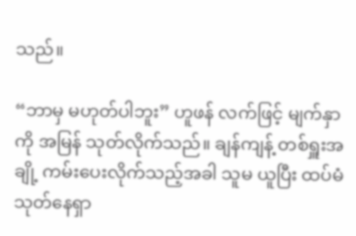သည်။

“ဘာမှ မဟုတ်ပါဘူး” ဟူဖန် လက်ဖြင့် မျက်နှာကို အမြန် သုတ်လိုက်သည်။ ချန်ကျန့် တစ်ရှူးအချို့ ကမ်းပေးလိုက်သည့်အခါ သူမ ယူပြီး ထပ်မံ သုတ်နေရှာ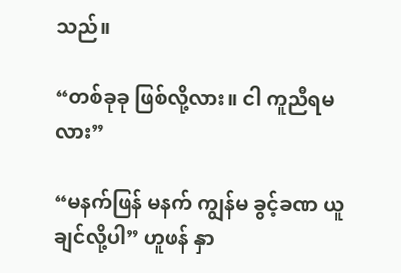သည်။

“တစ်ခုခု ဖြစ်လို့လား။ ငါ ကူညီရမလား”

“မနက်ဖြန် မနက် ကျွန်မ ခွင့်ခဏ ယူချင်လို့ပါ” ဟူဖန် နှာ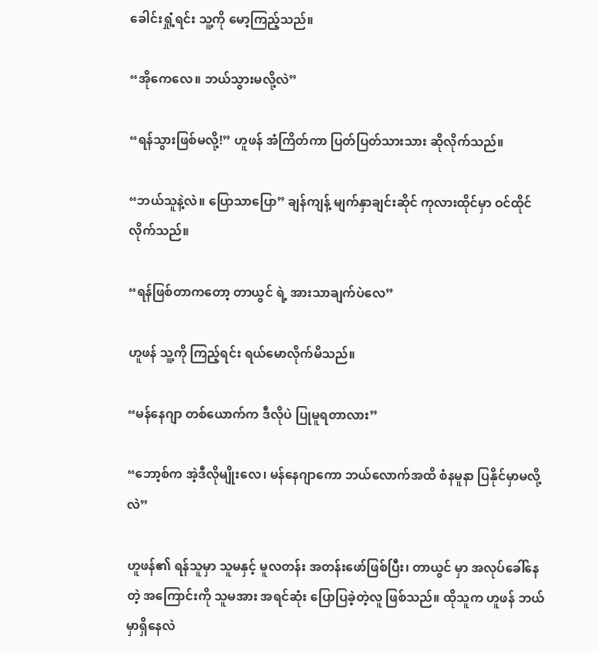ခေါင်းရှုံ့ရင်း သူ့ကို မော့ကြည့်သည်။

“အိုကေလေ။ ဘယ်သွားမလို့လဲ”

“ရန်သွားဖြစ်မလို့!” ဟူဖန် အံကြိတ်ကာ ပြတ်ပြတ်သားသား ဆိုလိုက်သည်။

“ဘယ်သူနဲ့လဲ။ ပြောသာပြော” ချန်ကျန့် မျက်နှာချင်းဆိုင် ကုလားထိုင်မှာ ဝင်ထိုင်လိုက်သည်။

“ရန်ဖြစ်တာကတော့ တာယွင် ရဲ့ အားသာချက်ပဲလေ”

ဟူဖန် သူ့ကို ကြည့်ရင်း ရယ်မောလိုက်မိသည်။

“မန်နေဂျာ တစ်ယောက်က ဒီလိုပဲ ပြုမူရတာလား”

“ဘော့စ်က အဲ့ဒီလိုမျိုးလေ၊ မန်နေဂျာကော ဘယ်လောက်အထိ စံနမူနာ ပြနိုင်မှာမလို့လဲ”

ဟူဖန်၏ ရန်သူမှာ သူမနှင့် မူလတန်း အတန်းဖော်ဖြစ်ပြီး၊ တာယွင် မှာ အလုပ်ခေါ်နေတဲ့ အကြောင်းကို သူမအား အရင်ဆုံး ပြောပြခဲ့တဲ့လူ ဖြစ်သည်။ ထိုသူက ဟူဖန် ဘယ်မှာရှိနေလဲ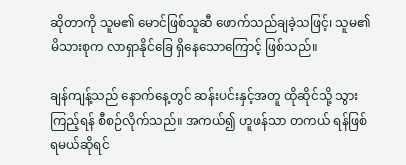ဆိုတာကို သူမ၏ မောင်ဖြစ်သူဆီ ဖောက်သည်ချခဲ့သဖြင့်၊ သူမ၏ မိသားစုက လာရှာနိုင်ခြေ ရှိနေသောကြောင့် ဖြစ်သည်။

ချန်ကျန့်သည် နောက်နေ့တွင် ဆန်းပင်းနှင့်အတူ ထိုဆိုင်သို့ သွားကြည့်ရန် စီစဉ်လိုက်သည်။ အကယ်၍ ဟူဖန်သာ တကယ် ရန်ဖြစ်ရမယ်ဆိုရင်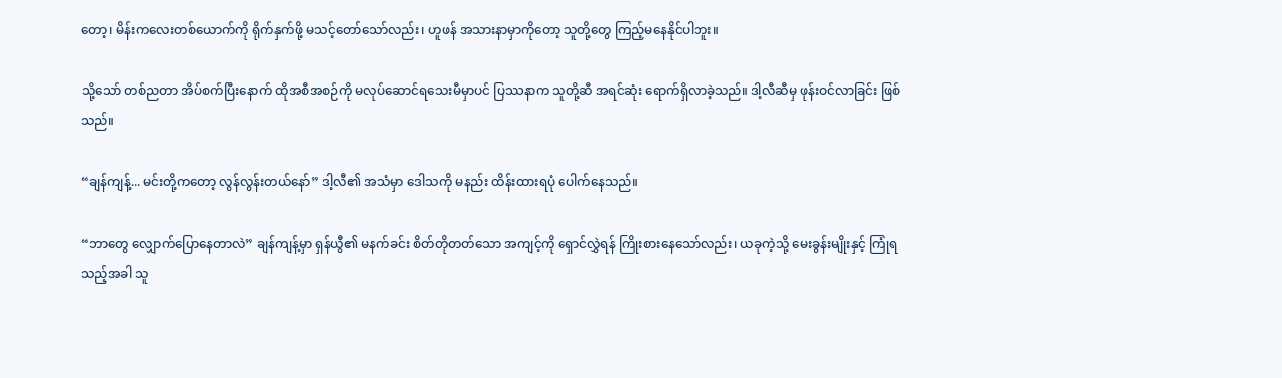တော့၊ မိန်းကလေးတစ်ယောက်ကို ရိုက်နှက်ဖို့ မသင့်တော်သော်လည်း၊ ဟူဖန် အသားနာမှာကိုတော့ သူတို့တွေ ကြည့်မနေနိုင်ပါဘူး။

သို့သော် တစ်ညတာ အိပ်စက်ပြီးနောက် ထိုအစီအစဉ်ကို မလုပ်ဆောင်ရသေးမီမှာပင် ပြဿနာက သူတို့ဆီ အရင်ဆုံး ရောက်ရှိလာခဲ့သည်။ ဒါ့လီဆီမှ ဖုန်းဝင်လာခြင်း ဖြစ်သည်။

“ချန်ကျန့်... မင်းတို့ကတော့ လွန်လွန်းတယ်နော်” ဒါ့လီ၏ အသံမှာ ဒေါသကို မနည်း ထိန်းထားရပုံ ပေါက်နေသည်။

“ဘာတွေ လျှောက်ပြောနေတာလဲ” ချန်ကျန့်မှာ ရှန်ယွီ၏ မနက်ခင်း စိတ်တိုတတ်သော အကျင့်ကို ရှောင်လွှဲရန် ကြိုးစားနေသော်လည်း၊ ယခုကဲ့သို့ မေးခွန်းမျိုးနှင့် ကြုံရသည့်အခါ သူ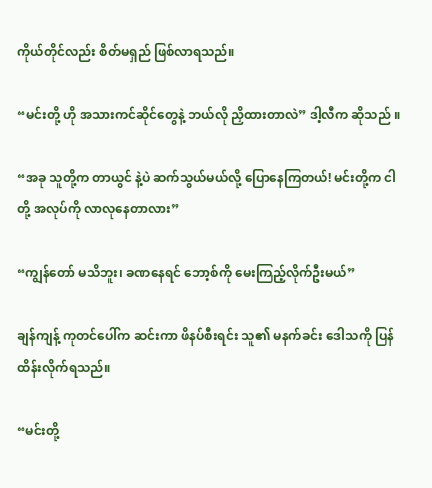ကိုယ်တိုင်လည်း စိတ်မရှည် ဖြစ်လာရသည်။

“မင်းတို့ ဟို အသားကင်ဆိုင်တွေနဲ့ ဘယ်လို ညှိထားတာလဲ” ဒါ့လီက ဆိုသည် ။

“အခု သူတို့က တာယွင် နဲ့ပဲ ဆက်သွယ်မယ်လို့ ပြောနေကြတယ်! မင်းတို့က ငါတို့ အလုပ်ကို လာလုနေတာလား”

“ကျွန်တော် မသိဘူး၊ ခဏနေရင် ဘော့စ်ကို မေးကြည့်လိုက်ဦးမယ်”

ချန်ကျန့် ကုတင်ပေါ်က ဆင်းကာ ဖိနပ်စီးရင်း သူ၏ မနက်ခင်း ဒေါသကို ပြန်ထိန်းလိုက်ရသည်။

“မင်းတို့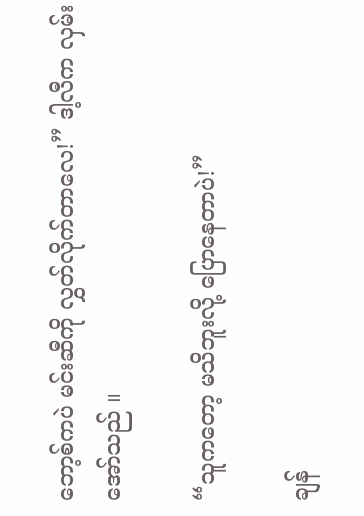ဘော့စ်ကပဲ မင်းဆီကို လွှတ်လိုက်တာလေ!” ဒါ့လီက လှမ်းအော်သည် ။

“သူကတော့ မသိဘူးလို့ ပြောနေတာပဲ!”

ချန်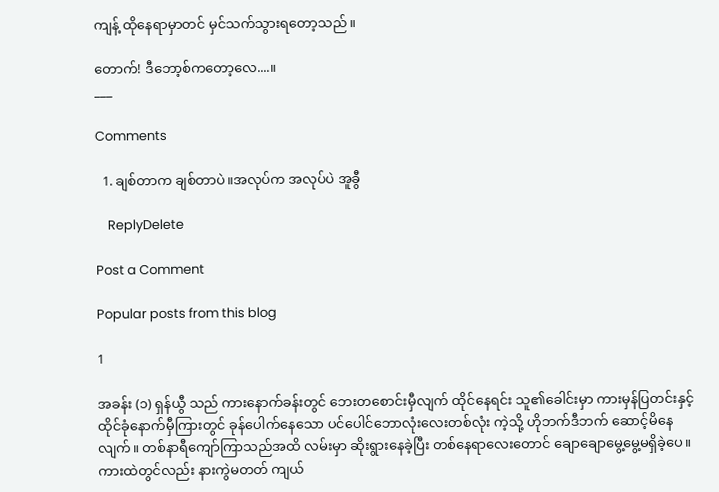ကျန့် ထိုနေရာမှာတင် မှင်သက်သွားရတော့သည်။

တောက်! ဒီဘော့စ်ကတော့လေ....။
___

Comments

  1. ချစ်တာက ချစ်တာပဲ။အလုပ်က အလုပ်ပဲ အူခွီ

    ReplyDelete

Post a Comment

Popular posts from this blog

1

အခန်း (၁) ရှန်ယွီ သည် ကားနောက်ခန်းတွင် ဘေးတစောင်းမှီလျက် ထိုင်နေရင်း သူ၏ခေါင်းမှာ ကားမှန်ပြတင်းနှင့်ထိုင်ခုံနောက်မှီကြားတွင် ခုန်ပေါက်နေသော ပင်ပေါင်ဘောလုံးလေးတစ်လုံး ကဲ့သို့ ဟိုဘက်ဒီဘက် ဆောင့်မိနေလျက်။ တစ်နာရီကျော်ကြာသည်အထိ လမ်းမှာ ဆိုးရွားနေခဲ့ပြီး တစ်နေရာလေးတောင် ချောချောမွေ့မွေ့မရှိခဲ့ပေ။ ကားထဲတွင်လည်း နားကွဲမတတ် ကျယ်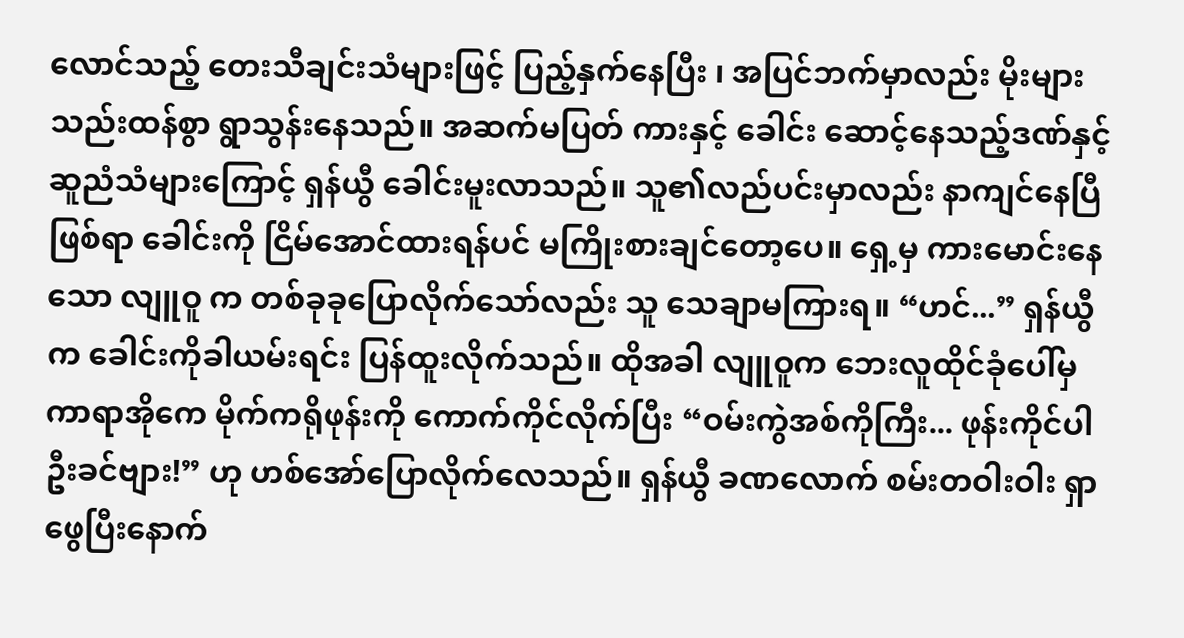လောင်သည့် တေးသီချင်းသံများဖြင့် ပြည့်နှက်နေပြီး ၊ အပြင်ဘက်မှာလည်း မိုးများ သည်းထန်စွာ ရွာသွန်းနေသည်။ အဆက်မပြတ် ကားနှင့် ခေါင်း ဆောင့်နေသည့်ဒဏ်နှင့် ဆူညံသံများကြောင့် ရှန်ယွီ ခေါင်းမူးလာသည်။ သူ၏လည်ပင်းမှာလည်း နာကျင်နေပြီဖြစ်ရာ ခေါင်းကို ငြိမ်အောင်ထားရန်ပင် မကြိုးစားချင်တော့ပေ။ ရှေ့မှ ကားမောင်းနေသော လျူဝူ က တစ်ခုခုပြောလိုက်သော်လည်း သူ သေချာမကြားရ။ “ဟင်...” ရှန်ယွီက ခေါင်းကိုခါယမ်းရင်း ပြန်ထူးလိုက်သည်။ ထိုအခါ လျူဝူက ဘေးလူထိုင်ခုံပေါ်မှ ကာရာအိုကေ မိုက်ကရိုဖုန်းကို ကောက်ကိုင်လိုက်ပြီး “ဝမ်းကွဲအစ်ကိုကြီး... ဖုန်းကိုင်ပါဦးခင်ဗျား!” ဟု ဟစ်အော်ပြောလိုက်လေသည်။ ရှန်ယွီ ခဏလောက် စမ်းတဝါးဝါး ရှာဖွေပြီးနောက်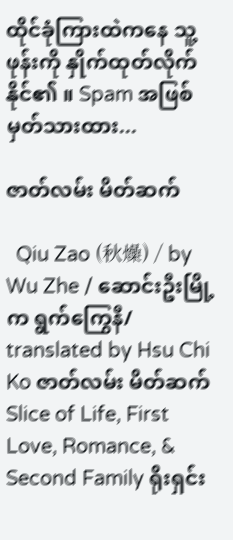ထိုင်ခုံကြားထဲကနေ သူ့ဖုန်းကို နှိုက်ထုတ်လိုက်နိုင်၏ ။ Spam အဖြစ် မှတ်သားထား...

ဇာတ်လမ်း မိတ်ဆက်

  Qiu Zao (秋燥) / by Wu Zhe / ဆောင်းဦးမြို့က ရွက်ကြွေနီ/ translated by Hsu Chi Ko ဇာတ်လမ်း မိတ်ဆက်  Slice of Life, First Love, Romance, & Second Family ရိုးရှင်း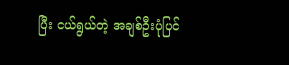ပြီး ငယ်ရွယ်တဲ့ အချစ်ဦးပုံပြင်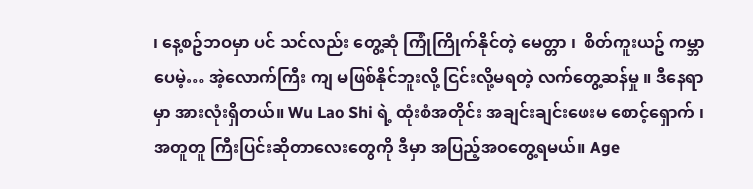၊ နေ့စဥ်ဘဝမှာ ပင် သင်လည်း တွေ့ဆုံ ကြုံကြိုက်နိုင်တဲ့ မေတ္တာ ၊  စိတ်ကူးယဥ် ကမ္ဘာပေမဲ့… အဲ့လောက်ကြီး ကျ မဖြစ်နိုင်ဘူးလို့ ငြင်းလို့မရတဲ့ လက်တွေ့ဆန်မှု ။ ဒီနေရာမှာ အားလုံးရှိတယ်။ Wu Lao Shi ရဲ့ ထုံးစံအတိုင်း အချင်းချင်းဖေးမ စောင့်‌ရှောက် ၊ အတူတူ ကြီးပြင်းဆိုတာလေးတွေကို ဒီမှာ အပြည့်အဝတွေ့ရမယ်။ Age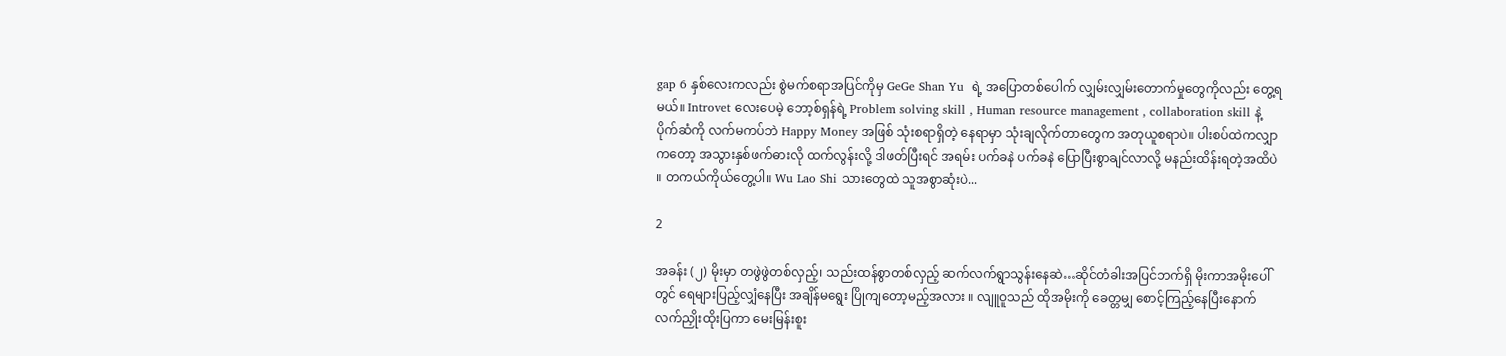gap 6 နှစ်လေးကလည်း စွဲမက်စရာအပြင်ကိုမှ GeGe Shan Yu  ရဲ့ အပြောတစ်ပေါက် လျှမ်းလျှမ်းတောက်မှုတွေကိုလည်း တွေ့ရမယ်။ Introvet လေးပေမဲ့ ဘော့စ်ရှန်ရဲ့ Problem solving skill , Human resource management , collaboration skill နဲ့ ပိုက်ဆံကို လက်မကပ်ဘဲ Happy Money အဖြစ် သုံးစရာရှိတဲ့ နေရာမှာ သုံးချလိုက်တာတွေက အတုယူစရာပဲ။ ပါးစပ်ထဲကလျှာကတော့ အသွားနှစ်ဖက်ဓားလို ထက်လွန်းလို့ ဒါဖတ်ပြီးရင် အရမ်း ပက်ခနဲ ပက်ခနဲ ပြောပြီးစွာချင်လာလို့ မနည်းထိန်းရတဲ့အထိပဲ ။ တကယ်ကိုယ်တွေ့ပါ။ Wu Lao Shi သားတွေထဲ သူအစွာဆုံးပဲ...

2

အခန်း (၂) မိုးမှာ တဖွဲဖွဲတစ်လှည့်၊ သည်းထန်စွာတစ်လှည့် ဆက်လက်ရွာသွန်းနေဆဲ…ဆိုင်တံခါးအပြင်ဘက်ရှိ မိုးကာအမိုးပေါ်တွင် ရေများပြည့်လျှံနေပြီး အချိန်မရွေး ပြိုကျတော့မည့်အလား ။ လျူဝူသည် ထိုအမိုးကို ခေတ္တမျှ စောင့်ကြည့်နေပြီးနောက် လက်ညှိုးထိုးပြကာ မေးမြန်းစူး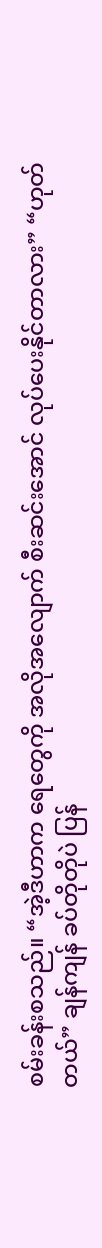စမ်းခန်းစသည်။ “အဲ့ဒီဟာက ရေတွေကို အလိုအလျောက် စီးဆင်းအောင် လုပ်ပေးနိုင်တာလား” “ဟုတ်တယ်” ချန်ကျန် ခပ်တိုတိုပဲ ပြန်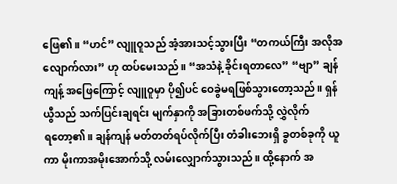ဖြေ၏။ “ဟင်” လျူဝူသည် အံ့အားသင့်သွားပြီး “တကယ်ကြီး အလိုအလျောက်လား” ဟု ထပ်မေးသည်။ “အသံနဲ့ ခိုင်းရတာလေ” “ဗျာ” ချန်ကျန့် အဖြေကြောင့် လျူဝူမှာ ပို၍ပင် ဝေခွဲမရဖြစ်သွားတော့သည်။ ရှန်ယွီသည် သက်ပြင်းချရင်း မျက်နှာကို အခြားတစ်ဖက်သို့ လွှဲလိုက်ရ‌တော့၏။ ချန်ကျန် မတ်တတ်ရပ်လိုက်ပြီး တံခါးဘေးရှိ ခွတစ်ခုကို ယူကာ မိုးကာအမိုးအောက်သို့ လမ်းလျှောက်သွားသည်။ ထို့နောက် အ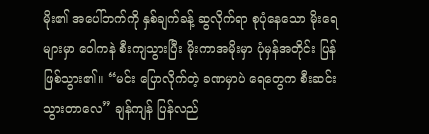မိုး၏ အပေါ်ဘက်ကို နှစ်ချက်ခန့် ဆွလိုက်ရာ စုပုံနေသော မိုးရေများမှာ ဝေါကနဲ စီးကျသွားပြီး မိုးကာအမိုးမှာ ပုံမှန်အတိုင်း ပြန်ဖြစ်သွား၏။ “မင်း ပြောလိုက်တဲ့ ခဏမှာပဲ ရေတွေက စီးဆင်းသွားတာလေ” ချန်ကျန် ပြန်လည်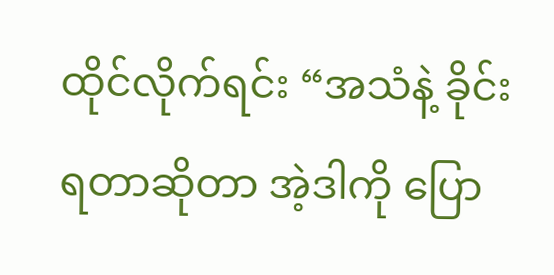ထိုင်လိုက်ရင်း “အသံနဲ့ ခိုင်းရတာဆိုတာ အဲ့ဒါကို ပြော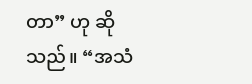တာ” ဟု ဆိုသည်။ “အသံ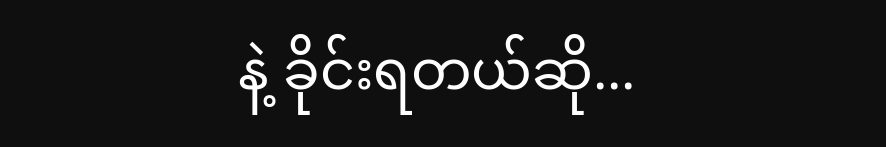နဲ့ ခိုင်းရတယ်ဆို...